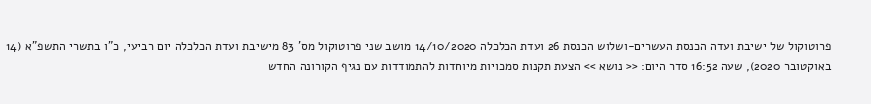פרוטוקול של ישיבת ועדה הכנסת העשרים-ושלוש הכנסת 26 ועדת הכלכלה 14/10/2020 מושב שני פרוטוקול מס' 83 מישיבת ועדת הכלכלה יום רביעי, כ"ו בתשרי התשפ"א (14 באוקטובר 2020), שעה 16:52 סדר היום: << נושא >> הצעת תקנות סמכויות מיוחדות להתמודדות עם נגיף הקורונה החדש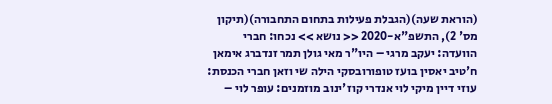(הוראת שעה)(הגבלת פעילות בתחום התחבורה)(תיקון מס' 2), התשפ"א-2020 << נושא >> נכחו: חברי הוועדה: יעקב מרגי – היו"ר מאי גולן תמר זנדברג אימאן ח'טיב יאסין בועז טופורובסקי הילה שי וזאן חברי הכנסת: עוזי דיין מיקי לוי אנדרי קוז'ינוב מוזמנים: עופר לוי –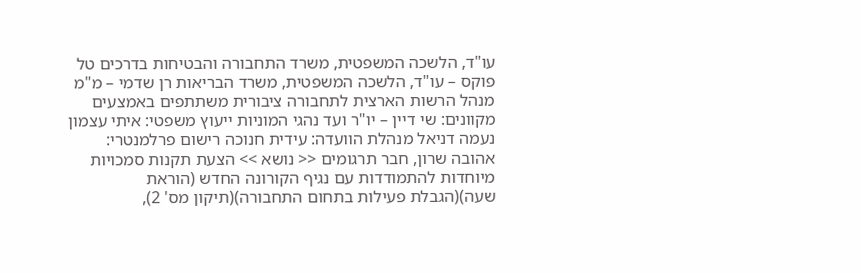עו"ד, הלשכה המשפטית, משרד התחבורה והבטיחות בדרכים טל פוקס – עו"ד, הלשכה המשפטית, משרד הבריאות רן שדמי – מ"מ מנהל הרשות הארצית לתחבורה ציבורית משתתפים באמצעים מקוונים: שי דיין – יו"ר ועד נהגי המוניות ייעוץ משפטי: איתי עצמון נעמה דניאל מנהלת הוועדה: עידית חנוכה רישום פרלמנטרי: אהובה שרון, חבר תרגומים << נושא >> הצעת תקנות סמכויות מיוחדות להתמודדות עם נגיף הקורונה החדש (הוראת שעה)(הגבלת פעילות בתחום התחבורה)(תיקון מס' 2),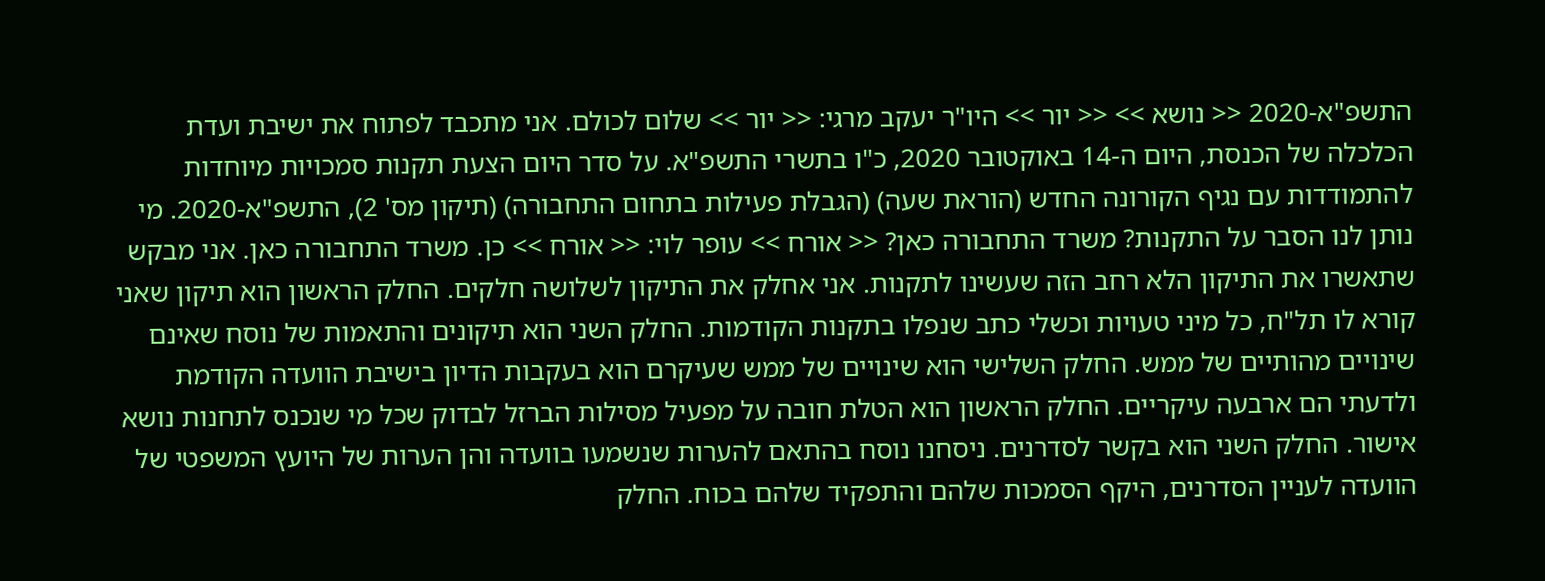התשפ"א-2020 << נושא >> << יור >> היו"ר יעקב מרגי: << יור >> שלום לכולם. אני מתכבד לפתוח את ישיבת ועדת הכלכלה של הכנסת, היום ה-14 באוקטובר 2020, כ"ו בתשרי התשפ"א. על סדר היום הצעת תקנות סמכויות מיוחדות להתמודדות עם נגיף הקורונה החדש (הוראת שעה) (הגבלת פעילות בתחום התחבורה) (תיקון מס' 2), התשפ"א-2020. מי נותן לנו הסבר על התקנות? משרד התחבורה כאן? << אורח >> עופר לוי: << אורח >> כן. משרד התחבורה כאן. אני מבקש שתאשרו את התיקון הלא רחב הזה שעשינו לתקנות. אני אחלק את התיקון לשלושה חלקים. החלק הראשון הוא תיקון שאני קורא לו תל"ח, כל מיני טעויות וכשלי כתב שנפלו בתקנות הקודמות. החלק השני הוא תיקונים והתאמות של נוסח שאינם שינויים מהותיים של ממש. החלק השלישי הוא שינויים של ממש שעיקרם הוא בעקבות הדיון בישיבת הוועדה הקודמת ולדעתי הם ארבעה עיקריים. החלק הראשון הוא הטלת חובה על מפעיל מסילות הברזל לבדוק שכל מי שנכנס לתחנות נושא אישור. החלק השני הוא בקשר לסדרנים. ניסחנו נוסח בהתאם להערות שנשמעו בוועדה והן הערות של היועץ המשפטי של הוועדה לעניין הסדרנים, היקף הסמכות שלהם והתפקיד שלהם בכוח. החלק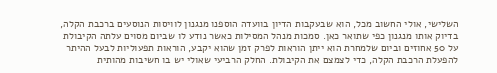השלישי, אולי החשוב מכל, הוא שבעקבות הדיון בוועדה הוספנו מנגנון לוויסות הנוסעים ברכבת הקלה, בדיוק אותו מנגנון כפי שתואר כאן. סמכות מנהל המסילות כאשר נודע לו שביום מסוים עלתה הקיבולת על 50 אחוזים וביום שלמחרת הוא ייתן הוראות לפרק זמן שהוא יקבע, הוראות תפעוליות לבעל ההיתר להפעלת הרכבת הקלה, כדי לצמצם את הקיבולת. החלק הרביעי שאולי יש בו חשיבות מהותית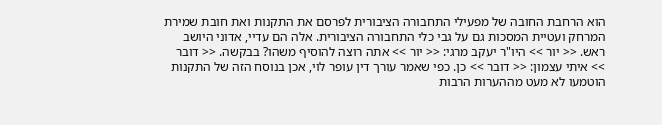הוא הרחבת החובה של מפעילי התחבורה הציבורית לפרסם את התקנות ואת חובת שמירת המרחק ועטיית המסכות גם על גבי כלי התחבורה הציבורית. אלה הם עדיי, אדוני היושב ראש. << יור >> היו"ר יעקב מרגי: << יור >> אתה רוצה להוסיף משהו? בבקשה. << דובר >> איתי עצמון: << דובר >> כן. כפי שאמר עורך דין עופר לוי, אכן בנוסח הזה של התקנות הוטמעו לא מעט מההערות הרבות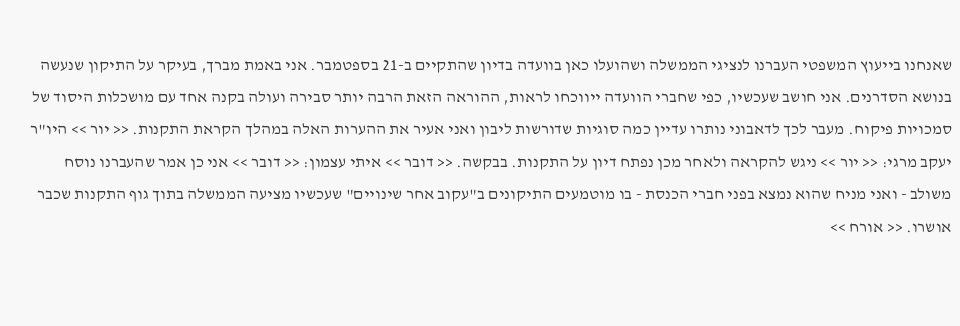שאנחנו בייעוץ המשפטי העברנו לנציגי הממשלה ושהועלו כאן בוועדה בדיון שהתקיים ב-21 בספטמבר. אני באמת מברך, בעיקר על התיקון שנעשה בנושא הסדרנים. אני חושב שעכשיו, כפי שחברי הוועדה ייווכחו לראות, ההוראה הזאת הרבה יותר סבירה ועולה בקנה אחד עם מושכלות היסוד של סמכויות פיקוח. מעבר לכך לדאבוני נותרו עדיין כמה סוגיות שדורשות ליבון ואני אעיר את ההערות האלה במהלך הקראת התקנות. << יור >> היו"ר יעקב מרגי: << יור >> ניגש להקראה ולאחר מכן נפתח דיון על התקנות. בבקשה. << דובר >> איתי עצמון: << דובר >> אני כן אמר שהעברנו נוסח משולב - ואני מניח שהוא נמצא בפני חברי הכנסת - בו מוטמעים התיקונים ב"עקוב אחר שינויים" שעכשיו מציעה הממשלה בתוך גוף התקנות שכבר אושרו. << אורח >>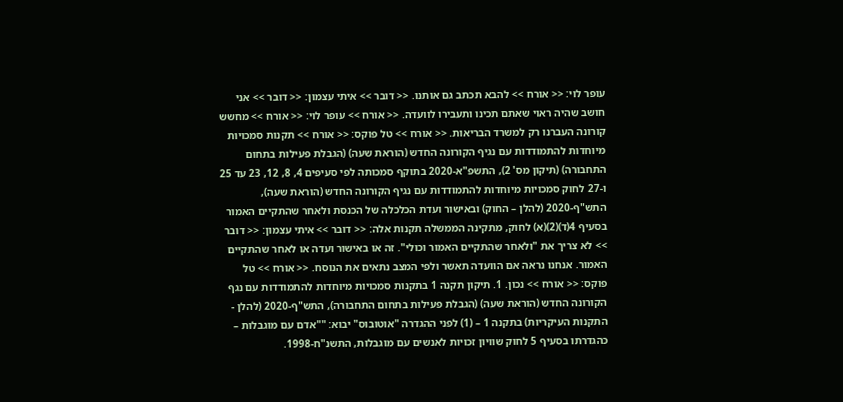עופר לוי: << אורח >> להבא תכתב גם אותנו. << דובר >> איתי עצמון: << דובר >> אני חושב שהיה ראוי שאתם תכינו ותעבירו לוועדה. << אורח >> עופר לוי: << אורח >> מחשש קורונה העברנו רק למשרד הבריאות. << אורח >> טל פוקס: << אורח >> תקנות סמכויות מיוחדות להתמודדות עם נגיף הקורונה החדש (הוראת שעה) (הגבלת פעילות בתחום התחבורה) (תיקון מס' 2), התשפ"א-2020 בתוקף סמכותה לפי סעיפים 4, 8, 12, 23 עד 25 ו-27 לחוק סמכויות מיוחדות להתמודדות עם נגיף הקורונה החדש (הוראת שעה), התש"ף-2020 (להלן – החוק) ובאישור ועדת הכלכלה של הכנסת ולאחר שהתקיים האמור בסעיף 4(ד)(2)(א) לחוק, מתקינה הממשלה תקנות אלה: << דובר >> איתי עצמון: << דובר >> לא צריך את "ולאחר שהתקיים האמור וכולי". זה או באישור ועדה או לאחר שהתקיים האמור. אנחנו נראה אם הוועדה תאשר ולפי המצב נתאים את הנוסח. << אורח >> טל פוקס: << אורח >> נכון. 1. תיקון תקנה 1 בתקנות סמכויות מיוחדות להתמודדות עם נגף הקורונה החדש (הוראת שעה) (הגבלת פעילות בתחום התחבורהׂ), התש"ף-2020 (להלן - התקנות העיקריות) בתקנה 1 – (1) לפני ההגדרה "אוטובוס" יבוא: ""אדם עם מוגבלות – כהגדרתו בסעיף 5 לחוק שוויון זכויות לאנשים עם מוגבלות, התשנ"ח-1998.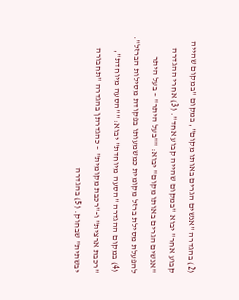(2) בהגדרה "אנשים הגרים באותו מקום", במקום "במקום שהייה קבוע אחר" יבוא "במקום שהייה קבוע אחד". (3) אחרי ההגדרה "אנשים הגרים באותו מקום" יבוא: ""בעל היתר" – בעל היתר להפעלת מסילת ברזל מקומית כמשמעותו בפקודת מסילות הברזל". (4) במקום ההגדרה "הסעה מיוחדת" יבוא: ""הסעה מיוחדת", "רכבת ארצית" ו-"רכבת מקומית" – כהגדרתן בהגדרה "תחבורה יבשתית" שבחוק. (5) בהגדרה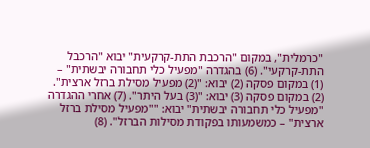"כרמלית", במקום "הרכבת התת-קרקעית" יבוא "הרכבל התת-קרקעי". (6) בהגדרה "מפעיל כלי תחבורה יבשתית" – (1) במקום פסקה (2) יבוא: "(2) מפעיל מסילת ברזל ארצית". (2) במקום פסקה (3) יבוא: "(3) בעל היתר". (7) אחרי ההגדרה "מפעיל כלי תחבורה יבשתית" יבוא: ""מפעיל מסילת ברזל ארצית" – כמשמעותו בפקודת מסילות הברזל". (8)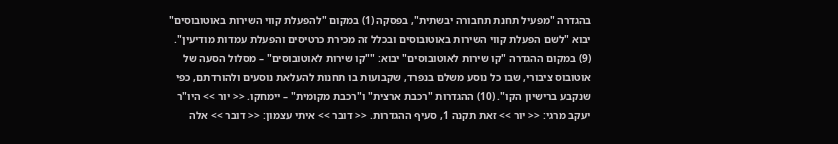בהגדרה "מפעיל תחנת תחבורה יבשתית", בפסקה (1) במקום "להפעלת קווי השירות באוטובוסים" יבוא "לשם הפעלת קווי השירות באוטובוסים ובכלל זה מכירת כרטיסים והפעלת עמדות מודיעין". (9) במקום ההגדרה "קו שירות לאוטובוסים" יבוא: ""קו שירות לאוטובוסים" – מסלול הסעה של אוטובוס ציבורי, שבו כל נוסע משלם בנפרד, שקבועות בו תחנות להעלאת נוסעים ולהורדתם, כפי שנקבע ברישיון הקו". (10) ההגדרות "רכבת ארצית" ו"רכבת מקומית" – יימחקו. << יור >> היו"ר יעקב מרגי: << יור >> זאת תקנה 1, סעיף ההגדרות. << דובר >> איתי עצמון: << דובר >> אלה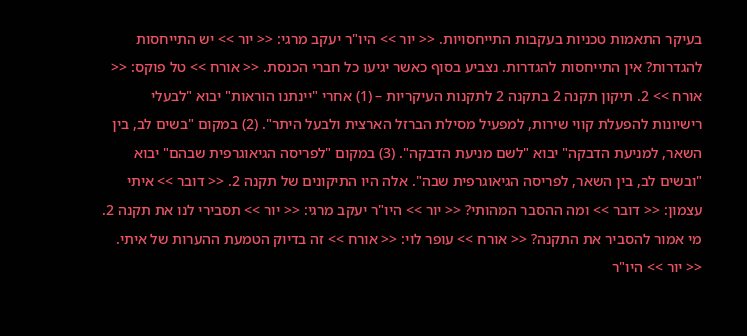בעיקר התאמות טכניות בעקבות התייחסויות. << יור >> היו"ר יעקב מרגי: << יור >> יש התייחסות להגדרות? אין התייחסות להגדרות. נצביע בסוף כאשר יגיעו כל חברי הכנסת. << אורח >> טל פוקס: << אורח >> 2. תיקון תקנה 2 בתקנה 2 לתקנות העיקריות – (1) אחרי "יינתנו הוראות" יבוא "לבעלי רישיונות להפעלת קווי שירות, למפעיל מסילת הברזל הארצית ולבעל היתר". (2) במקום "בשים לב, בין השאר, למניעת הדבקה" יבוא "לשם מניעת הדבקה". (3) במקום "לפריסה הגיאוגרפית שבהם" יבוא "ובשים לב, בין השאר, לפריסה הגיאוגרפית שבה". אלה היו התיקונים של תקנה 2. << דובר >> איתי עצמון: << דובר >> ומה ההסבר המהותי? << יור >> היו"ר יעקב מרגי: << יור >> תסבירי לנו את תקנה 2. מי אמור להסביר את התקנה? << אורח >> עופר לוי: << אורח >> זה בדיוק הטמעת ההערות של איתי. << יור >> היו"ר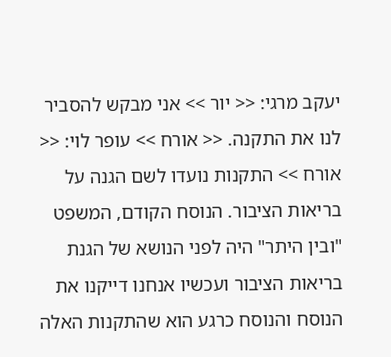יעקב מרגי: << יור >> אני מבקש להסביר לנו את התקנה. << אורח >> עופר לוי: << אורח >> התקנות נועדו לשם הגנה על בריאות הציבור. הנוסח הקודם, המשפט "ובין היתר" היה לפני הנושא של הגנת בריאות הציבור ועכשיו אנחנו דייקנו את הנוסח והנוסח כרגע הוא שהתקנות האלה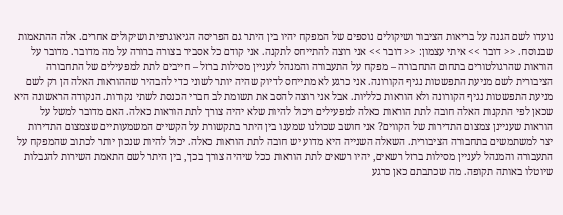נועדו לשם הגנה על בריאות הציבור ושיקולים נוספים של המפקח יהיו בין היתר גם הפריסה הגיאוגרפית ושיקולים אחרים. אלה ההתאמות שבנוסח. << דובר >> איתי עצמון: << דובר >> אני רוצה להתייחס לתקנה. אני קודם כל אסביר בצורה ברורה על מה מדובר. מדובר על הוראות שהרגולטורים בתחום התחבורה – מפקח על התעבורה והמנהל לעניין מסילות ברזל – חייבים לתת למפעילים של התחבורה הציבורית לשם מניעת התפשטות נגיף הקורונה. אני כרגע לא מתייחס לדיוק שהיה יותר לשוני כדי להבהיר שההוראות האלה הן רק לשם מניעת התפשטות נגיף הקורונה ולא הוראות כלליות. אבל אני רוצה להסב את תשומת לב חברי הכנסת לשתי נקודות. הנקודה הראשונה היא שכאן לפי התקנות האלה חובה לתת הוראות כאלה למפעילים ויכול להיות שלא יהיה צורך לתת הוראות כאלה. האם מדובר למשל על הוראות שעניינן צמצום התדירות של הקווים? אני חושב שכולנו שמענו בין היתר בתקשורת על הקשיים המשמעותיים שצמצום התדירות יצר למשתמשים בתחבורה הציבורית. השאלה השנייה היא מדוע יש חובה לתת הוראות כאלה. יכול להיות שנכון יותר לכתוב שהמפקח על התעבורה והמנהל לעניין מסילות ברזל רשאים, יהיו רשאים לתת הוראות ככל שיהיה צורך בכך, בין היתר לשם התאמת השירות להגבלות שיוטלו באותה תקופה. מה שכתבתם כאן כרגע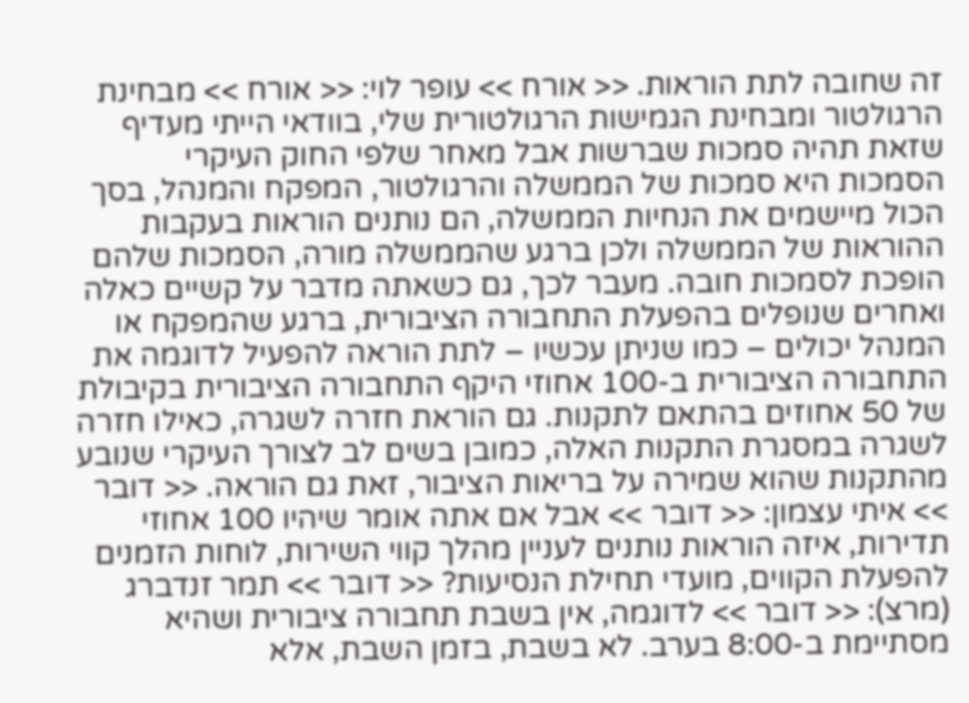זה שחובה לתת הוראות. << אורח >> עופר לוי: << אורח >> מבחינת הרגולטור ומבחינת הגמישות הרגולטורית שלי, בוודאי הייתי מעדיף שזאת תהיה סמכות שברשות אבל מאחר שלפי החוק העיקרי הסמכות היא סמכות של הממשלה והרגולטור, המפקח והמנהל, בסך הכול מיישמים את הנחיות הממשלה, הם נותנים הוראות בעקבות ההוראות של הממשלה ולכן ברגע שהממשלה מורה, הסמכות שלהם הופכת לסמכות חובה. מעבר לכך, גם כשאתה מדבר על קשיים כאלה ואחרים שנופלים בהפעלת התחבורה הציבורית, ברגע שהמפקח או המנהל יכולים – כמו שניתן עכשיו – לתת הוראה להפעיל לדוגמה את התחבורה הציבורית ב-100 אחוזי היקף התחבורה הציבורית בקיבולת של 50 אחוזים בהתאם לתקנות. גם הוראת חזרה לשגרה, כאילו חזרה לשגרה במסגרת התקנות האלה, כמובן בשים לב לצורך העיקרי שנובע מהתקנות שהוא שמירה על בריאות הציבור, זאת גם הוראה. << דובר >> איתי עצמון: << דובר >> אבל אם אתה אומר שיהיו 100 אחוזי תדירות, איזה הוראות נותנים לעניין מהלך קווי השירות, לוחות הזמנים להפעלת הקווים, מועדי תחילת הנסיעות? << דובר >> תמר זנדברג (מרצ): << דובר >> לדוגמה, אין בשבת תחבורה ציבורית ושהיא מסתיימת ב-8:00 בערב. לא בשבת, בזמן השבת, אלא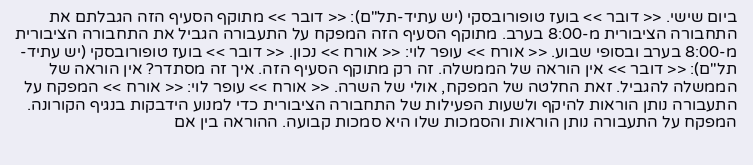ביום שישי. << דובר >> בועז טופורובסקי (יש עתיד-תל"ם): << דובר >> מתוקף הסעיף הזה הגבלתם את התחבורה הציבורית מ-8:00 בערב. מתוקף הסעיף הזה המפקח על התעבורה הגביל את התחבורה הציבורית מ-8:00 בערב ובסופי שבוע. << אורח >> עופר לוי: << אורח >> נכון. << דובר >> בועז טופורובסקי (יש עתיד-תל"ם): << דובר >> אין הוראה של הממשלה. זה רק מתוקף הסעיף הזה. איך זה מסתדר? אין הוראה של הממשלה להגביל. זאת החלטה של המפקח, אולי של השרה. << אורח >> עופר לוי: << אורח >> המפקח על התעבורה נותן הוראות להיקף ולשעות הפעילות של התחבורה הציבורית כדי למנוע הידבקות בנגיף הקורונה. המפקח על התעבורה נותן הוראות והסמכות שלו היא סמכות קבועה. ההוראה בין אם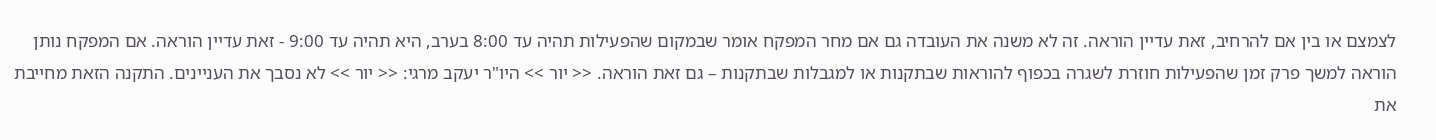לצמצם או בין אם להרחיב, זאת עדיין הוראה. זה לא משנה את העובדה גם אם מחר המפקח אומר שבמקום שהפעילות תהיה עד 8:00 בערב, היא תהיה עד 9:00 - זאת עדיין הוראה. אם המפקח נותן הוראה למשך פרק זמן שהפעילות חוזרת לשגרה בכפוף להוראות שבתקנות או למגבלות שבתקנות – גם זאת הוראה. << יור >> היו"ר יעקב מרגי: << יור >> לא נסבך את העניינים. התקנה הזאת מחייבת את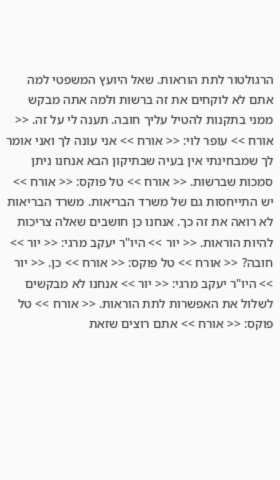הרגולטור לתת הוראות. שאל היועץ המשפטי למה אתם לא לוקחים את זה ברשות ולמה אתה מבקש ממני בתקנות להטיל עליך חובה. תענה לי על זה. << אורח >> עופר לוי: << אורח >> אני עונה לך ואני אומר לך שמבחינתי אין בעיה שבתיקון הבא אנחנו ניתן סמכות שברשות. << אורח >> טל פוקס: << אורח >> יש התייחסות גם של משרד הבריאות. משרד הבריאות לא רואה את זה כך. אנחנו כן חושבים שאלה צריכות להיות הוראות. << יור >> היו"ר יעקב מרגי: << יור >> חובה? << אורח >> טל פוקס: << אורח >> כן. << יור >> היו"ר יעקב מרגי: << יור >> אנחנו לא מבקשים לשלול את האפשרות לתת הוראות. << אורח >> טל פוקס: << אורח >> אתם רוצים שזאת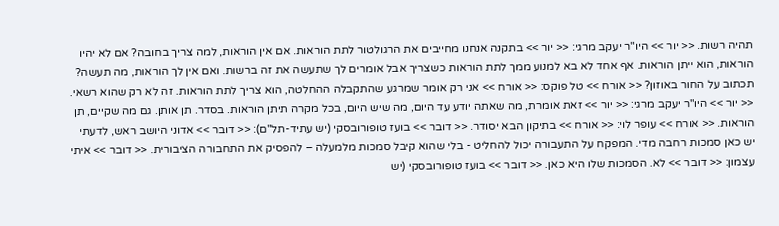תהיה רשות. << יור >> היו"ר יעקב מרגי: << יור >> בתקנה אנחנו מחייבים את הרגולטור לתת הוראות. אם אין הוראות, למה צריך בחובה? אם לא יהיו הוראות, הוא ייתן הוראות. אף אחד לא בא למנוע ממך לתת הוראות כשצריך אבל אומרים לך שתעשה את זה ברשות. ואם אין לך הוראות, מה תעשה? תכתוב על החור באוזון? << אורח >> טל פוקס: << אורח >> אני רק אומר שמרגע שהתקבלה ההחלטה, הוא צריך לתת הוראות. זה לא רק שהוא רשאי. << יור >> היו"ר יעקב מרגי: << יור >> זאת אומרת, מה שאתה יודע עד היום, מה שיש היום, בכל מקרה תיתן הוראות. בסדר. תן אותן. גם מה שקיים, תן הוראות. << אורח >> עופר לוי: << אורח >> בתיקון הבא יסודר. << דובר >> בועז טופורובסקי (יש עתיד-תל"ם): << דובר >> אדוני היושב ראש, לדעתי יש כאן סמכות רחבה מדי. המפקח על התעבורה יכול להחליט - בלי שהוא קיבל סמכות מלמעלה – להפסיק את התחבורה הציבורית. << דובר >> איתי עצמון: << דובר >> לא. הסמכות שלו היא כאן. << דובר >> בועז טופורובסקי (יש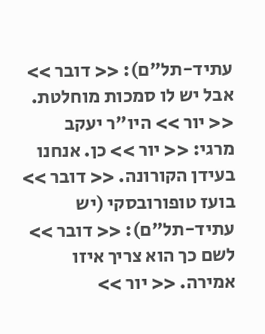עתיד-תל"ם): << דובר >> אבל יש לו סמכות מוחלטת. << יור >> היו"ר יעקב מרגי: << יור >> כן. אנחנו בעידן הקורונה. << דובר >> בועז טופורובסקי (יש עתיד-תל"ם): << דובר >> לשם כך הוא צריך איזו אמירה. << יור >>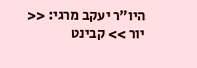היו"ר יעקב מרגי: << יור >> קבינט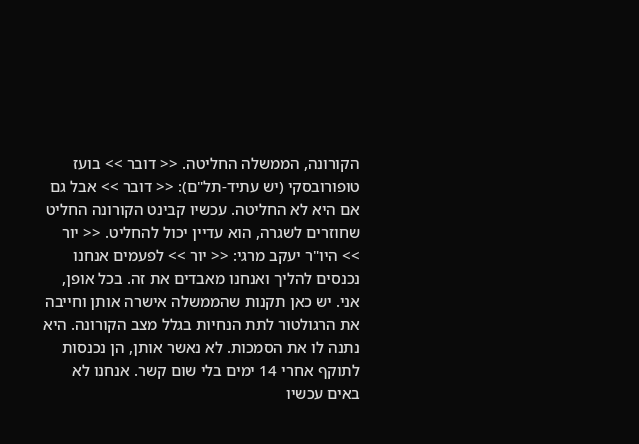הקורונה, הממשלה החליטה. << דובר >> בועז טופורובסקי (יש עתיד-תל"ם): << דובר >> אבל גם אם היא לא החליטה. עכשיו קבינט הקורונה החליט שחוזרים לשגרה, הוא עדיין יכול להחליט. << יור >> היו"ר יעקב מרגי: << יור >> לפעמים אנחנו נכנסים להליך ואנחנו מאבדים את זה. בכל אופן, אני. יש כאן תקנות שהממשלה אישרה אותן וחייבה את הרגולטור לתת הנחיות בגלל מצב הקורונה. היא נתנה לו את הסמכות. לא נאשר אותן, הן נכנסות לתוקף אחרי 14 ימים בלי שום קשר. אנחנו לא באים עכשיו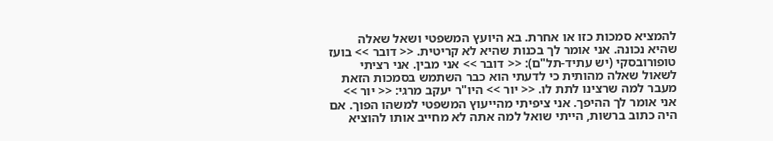להמציא סמכות כזו או אחרת. בא היועץ המשפטי ושאל שאלה שהיא נכונה. אני אומר לך בכנות שהיא לא קריטית. << דובר >> בועז טופורובסקי (יש עתיד-תל"ם): << דובר >> אני מבין. אני רציתי לשאול שאלה מהותית כי לדעתי הוא כבר השתמש בסמכות הזאת מעבר למה שרצינו לתת לו. << יור >> היו"ר יעקב מרגי: << יור >> אני אומר לך ההיפך. אני ציפיתי מהייעוץ המשפטי למשהו הפוך. אם היה כתוב ברשות, הייתי שואל למה אתה לא מחייב אותו להוציא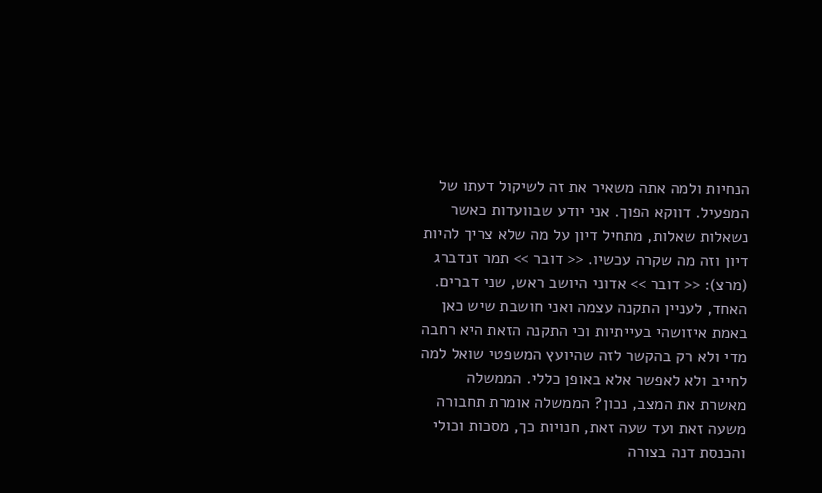הנחיות ולמה אתה משאיר את זה לשיקול דעתו של המפעיל. דווקא הפוך. אני יודע שבוועדות כאשר נשאלות שאלות, מתחיל דיון על מה שלא צריך להיות דיון וזה מה שקרה עכשיו. << דובר >> תמר זנדברג (מרצ): << דובר >> אדוני היושב ראש, שני דברים. האחד, לעניין התקנה עצמה ואני חושבת שיש כאן באמת איזושהי בעייתיות וכי התקנה הזאת היא רחבה מדי ולא רק בהקשר לזה שהיועץ המשפטי שואל למה לחייב ולא לאפשר אלא באופן כללי. הממשלה מאשרת את המצב, נכון? הממשלה אומרת תחבורה משעה זאת ועד שעה זאת, חנויות כך, מסכות וכולי והכנסת דנה בצורה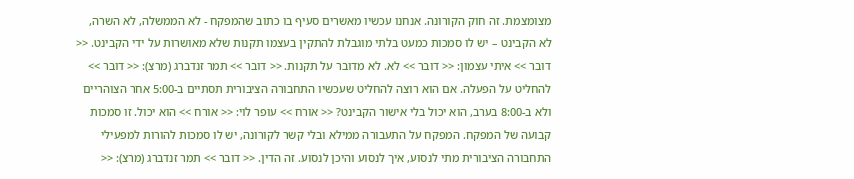מצומצמת. זה חוק הקורונה. אנחנו עכשיו מאשרים סעיף בו כתוב שהמפקח - לא הממשלה, לא השרה, לא הקבינט – יש לו סמכות כמעט בלתי מוגבלת להתקין בעצמו תקנות שלא מאושרות על ידי הקבינט. << דובר >> איתי עצמון: << דובר >> לא. לא מדובר על תקנות. << דובר >> תמר זנדברג (מרצ): << דובר >> להחליט על הפעלה. אם הוא רוצה להחליט שעכשיו התחבורה הציבורית תסתיים ב-5:00 אחר הצוהריים ולא ב-8:00 בערב, הוא יכול בלי אישור הקבינט? << אורח >> עופר לוי: << אורח >> הוא יכול. זו סמכות קבועה של המפקח. המפקח על התעבורה ממילא ובלי קשר לקורונה, יש לו סמכות להורות למפעילי התחבורה הציבורית מתי לנסוע, איך לנסוע והיכן לנסוע. זה הדין. << דובר >> תמר זנדברג (מרצ): <<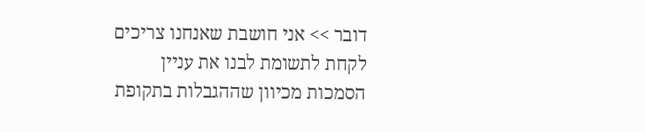דובר >> אני חושבת שאנחנו צריכים לקחת לתשומת לבנו את עניין הסמכות מכיוון שההגבלות בתקופת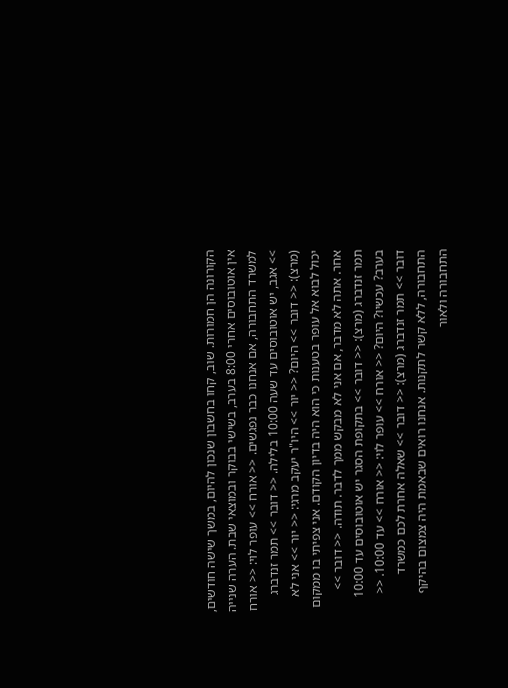הקורונה הן חמורות. שוב, קחו בחשבון שנכון להיום, במשך שישה חודשים, אין אוטובוסים אחרי 8:00 בערב, בשישי בבוקר ובמוצאי שבת. הערה שנייה למשרד התחבורה, אם אנחנו כבר נפגשים. << אורח >> עופר לוי: << אורח >> אגב, יש אוטובוסים עד שעה 10:00 בלילה. << דובר >> תמר זנדברג (מרצ): << דובר >> היום? << יור >> היו"ר יעקב מרגי: << יור >> אני לא יכול לבוא אל עופר בטענות כי הוא היה בדיון הקודם. אני צפיתי בו ממקום אחר. אתה לא מדבר, אם אני לא מבקש ממך לדבר. תודה. << דובר >> תמר זנדברג (מרצ): << דובר >> בתקופת הסגר יש אוטובוסים עד 10:00 בערב? עכשיו? היום? << אורח >> עופר לוי: << אורח >> עד 10:00. << דובר >> תמר זנדברג (מרצ): << דובר >> שאלה אחרת לכם כמשרד התחבורה, ללא קשר לתקנות. אנחנו רואים שבאמת היה צמצום בהיקף התחבורה ולאור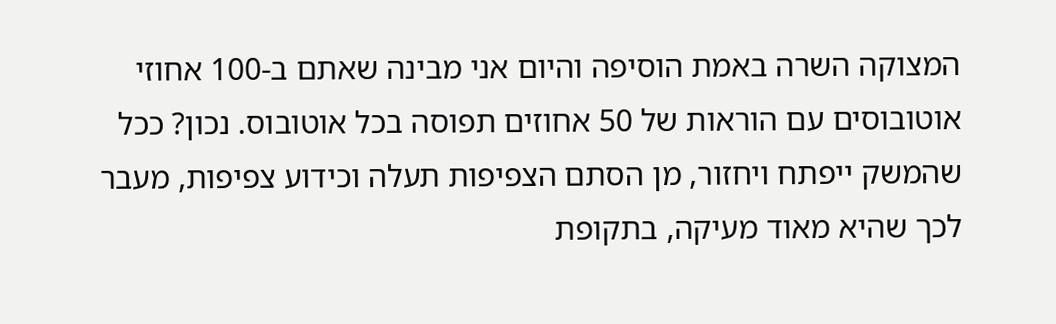המצוקה השרה באמת הוסיפה והיום אני מבינה שאתם ב-100 אחוזי אוטובוסים עם הוראות של 50 אחוזים תפוסה בכל אוטובוס. נכון? ככל שהמשק ייפתח ויחזור, מן הסתם הצפיפות תעלה וכידוע צפיפות, מעבר לכך שהיא מאוד מעיקה, בתקופת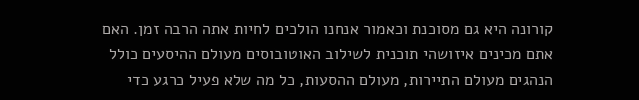קורונה היא גם מסוכנת וכאמור אנחנו הולכים לחיות אתה הרבה זמן. האם אתם מכינים איזושהי תוכנית לשילוב האוטובוסים מעולם ההיסעים כולל הנהגים מעולם התיירות, מעולם ההסעות, כל מה שלא פעיל כרגע כדי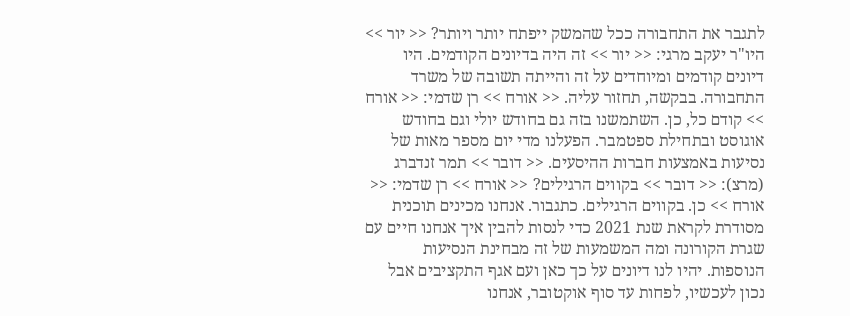לתגבר את התחבורה ככל שהמשק ייפתח יותר ויותר? << יור >> היו"ר יעקב מרגי: << יור >> זה היה בדיונים הקודמים. היו דיונים קודמים ומיוחדים על זה והייתה תשובה של משרד התחבורה. בבקשה, תחזור עליה. << אורח >> רן שדמי: << אורח >> קודם כל, כן. השתמשנו בזה גם בחודש יולי וגם בחודש אוגוסט ובתחילת ספטמבר. הפעלנו מדי יום מספר מאות של נסיעות באמצעות חברות ההיסעים. << דובר >> תמר זנדברג (מרצ): << דובר >> בקווים הרגילים? << אורח >> רן שדמי: << אורח >> כן. בקווים הרגילים. כתגבור. אנחנו מכינים תוכנית מסודרת לקראת שנת 2021 כדי לנסות להבין איך אנחנו חיים עם שגרת הקורונה ומה המשמעות של זה מבחינת הנסיעות הנוספות. יהיו לנו דיונים על כך כאן ועם אגף התקציבים אבל נכון לעכשיו, לפחות עד סוף אוקטובר, אנחנו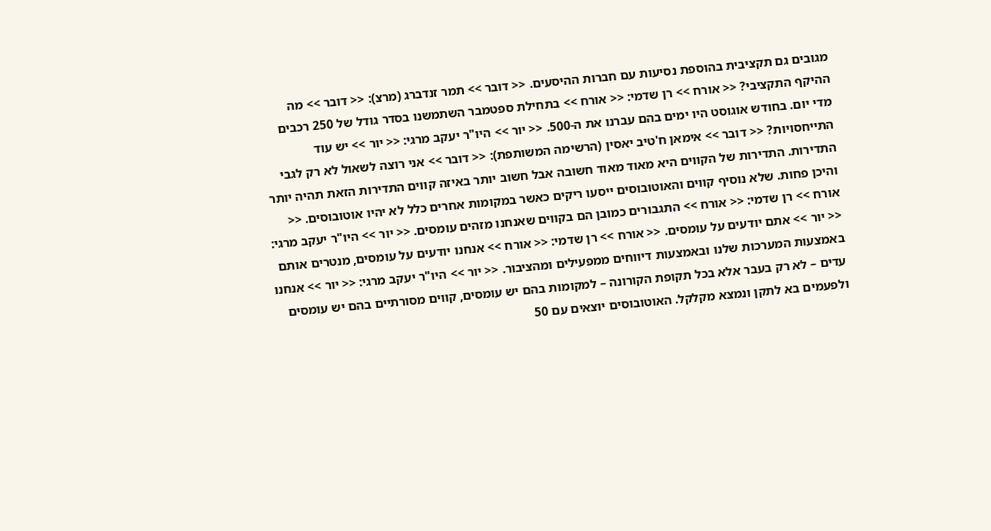מגובים גם תקציבית בהוספת נסיעות עם חברות ההיסעים. << דובר >> תמר זנדברג (מרצ): << דובר >> מה ההיקף התקציבי? << אורח >> רן שדמי: << אורח >> בתחילת ספטמבר השתמשנו בסדר גודל של 250 רכבים מדי יום. בחודש אוגוסט היו ימים בהם עברנו את ה-500. << יור >> היו"ר יעקב מרגי: << יור >> יש עוד התייחסויות? << דובר >> אימאן ח'טיב יאסין (הרשימה המשותפת): << דובר >> אני רוצה לשאול לא רק לגבי התדירות. התדירות של הקווים היא מאוד מאוד חשובה אבל חשוב יותר באיזה קווים התדירות הזאת תהיה יותר והיכן פחות. שלא נוסיף קווים והאוטובוסים ייסעו ריקים כאשר במקומות אחרים כלל לא יהיו אוטובוסים. << אורח >> רן שדמי: << אורח >> התגבורים כמובן הם בקווים שאנחנו מזהים עומסים. << יור >> היו"ר יעקב מרגי: << יור >> אתם יודעים על עומסים. << אורח >> רן שדמי: << אורח >> אנחנו יודעים על עומסים, מנטרים אותם באמצעות המערכות שלנו ובאמצעות דיווחים ממפעילים ומהציבור. << יור >> היו"ר יעקב מרגי: << יור >> אנחנו עדים – לא רק בעבר אלא בכל תקופת הקורונה – למקומות בהם יש עומסים, קווים מסורתיים בהם יש עומסים ולפעמים בא לתקן ונמצא מקלקל. האוטובוסים יוצאים עם 50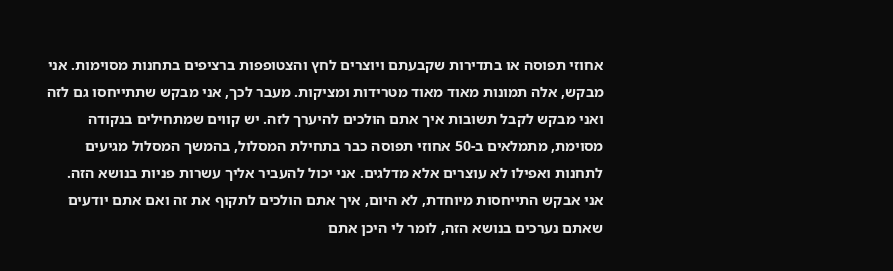אחוזי תפוסה או בתדירות שקבעתם ויוצרים לחץ והצטופפות ברציפים בתחנות מסוימות. אני מבקש, אלה תמונות מאוד מאוד מטרידות ומציקות. מעבר לכך, אני מבקש שתתייחסו גם לזה ואני מבקש לקבל תשובות איך אתם הולכים להיערך לזה. יש קווים שמתחילים בנקודה מסוימת, מתמלאים ב-50 אחוזי תפוסה כבר בתחילת המסלול, בהמשך המסלול מגיעים לתחנות ואפילו לא עוצרים אלא מדלגים. אני יכול להעביר אליך עשרות פניות בנושא הזה. אני אבקש התייחסות מיוחדת, לא היום, איך אתם הולכים לתקוף את זה ואם אתם יודעים שאתם נערכים בנושא הזה, לומר לי היכן אתם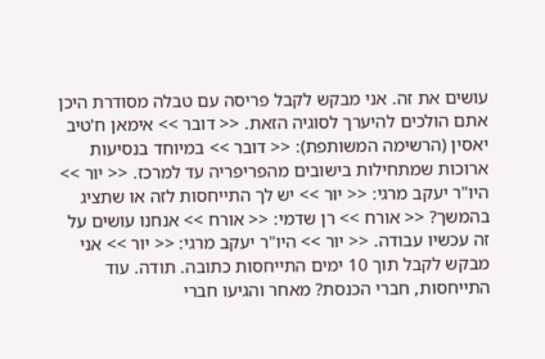עושים את זה. אני מבקש לקבל פריסה עם טבלה מסודרת היכן אתם הולכים להיערך לסוגיה הזאת. << דובר >> אימאן ח'טיב יאסין (הרשימה המשותפת): << דובר >> במיוחד בנסיעות ארוכות שמתחילות בישובים מהפריפריה עד למרכז. << יור >> היו"ר יעקב מרגי: << יור >> יש לך התייחסות לזה או שתציג בהמשך? << אורח >> רן שדמי: << אורח >> אנחנו עושים על זה עכשיו עבודה. << יור >> היו"ר יעקב מרגי: << יור >> אני מבקש לקבל תוך 10 ימים התייחסות כתובה. תודה. עוד התייחסות, חברי הכנסת? מאחר והגיעו חברי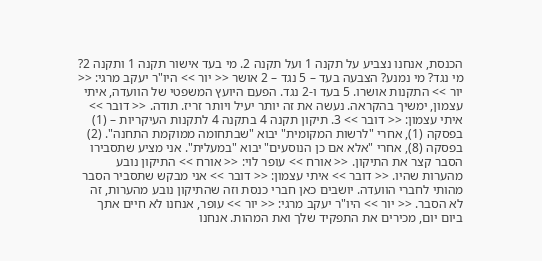הכנסת, אנחנו נצביע על תקנה 1 ועל תקנה 2. מי בעד אישור תקנה 1 ותקנה 2? מי נגד? מי נמנע? הצבעה בעד – 5 נגד – 2 אושר << יור >> היו"ר יעקב מרגי: << יור >> התקנות אושרו. 5 בעד ו-2 נגד. הפעם היועץ המשפטי של הוועדה, איתי עצמון, ימשיך בהקראה. נעשה את זה יותר יעיל ויותר זריז. תודה. << דובר >> איתי עצמון: << דובר >> 3. תיקון תקנה 4 בתקנה 4 לתקנות העיקריות – (1) בפסקה (1), אחרי "לרשות המקומית" יבוא "שבתחומה ממוקמת התחנה". (2) בפסקה (8), אחרי "אלא אם כן הנוסעים" יבוא "במעלית". אני מציע שתסבירו הסבר קצר את התיקון. << אורח >> עופר לוי: << אורח >> התיקון נובע מהערות שהיו. << דובר >> איתי עצמון: << דובר >> אני מבקש שתסביר הסבר מהותי לחברי הוועדה. יושבים כאן חברי כנסת וזה שהתיקון נובע מהערות, זה לא הסבר. << יור >> היו"ר יעקב מרגי: << יור >> עופר, אנחנו לא חיים אתך ביום יום, מכירים את התפקיד שלך ואת המהות. אנחנו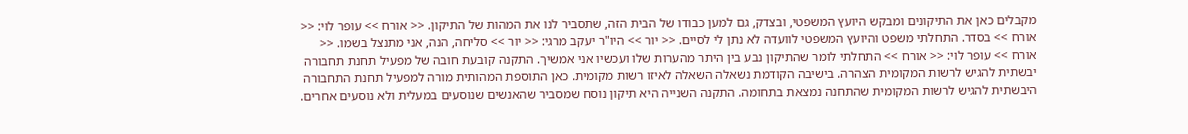מקבלים כאן את התיקונים ומבקש היועץ המשפטי, ובצדק, גם למען כבודו של הבית הזה, שתסביר לנו את המהות של התיקון. << אורח >> עופר לוי: << אורח >> בסדר. התחלתי משפט והיועץ המשפטי לוועדה לא נתן לי לסיים. << יור >> היו"ר יעקב מרגי: << יור >> סליחה, הנה, אני מתנצל בשמו. << אורח >> עופר לוי: << אורח >> התחלתי לומר שהתיקון נבע בין היתר מהערות שלו ועכשיו אני אמשיך. התקנה קובעת חובה של מפעיל תחנת תחבורה יבשתית להגיש לרשות המקומית הצהרה. בישיבה הקודמת נשאלה השאלה לאיזו רשות מקומית. כאן התוספת המהותית מורה למפעיל תחנת התחבורה היבשתית להגיש לרשות המקומית שהתחנה נמצאת בתחומה. התקנה השנייה היא תיקון נוסח שמסביר שהאנשים שנוסעים במעלית ולא נוסעים אחרים.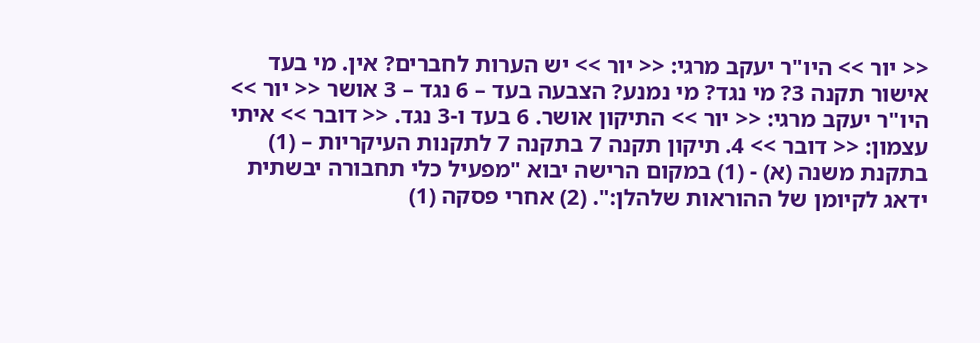<< יור >> היו"ר יעקב מרגי: << יור >> יש הערות לחברים? אין. מי בעד אישור תקנה 3? מי נגד? מי נמנע? הצבעה בעד – 6 נגד – 3 אושר << יור >> היו"ר יעקב מרגי: << יור >> התיקון אושר. 6 בעד ו-3 נגד. << דובר >> איתי עצמון: << דובר >> 4. תיקון תקנה 7 בתקנה 7 לתקנות העיקריות – (1) בתקנת משנה (א) - (1) במקום הרישה יבוא "מפעיל כלי תחבורה יבשתית ידאג לקיומן של ההוראות שלהלן:". (2) אחרי פסקה (1)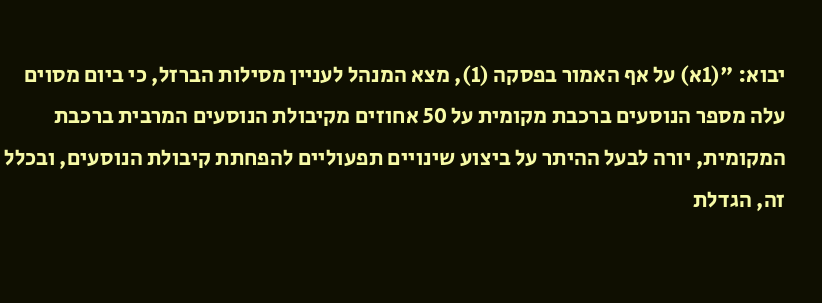יבוא: "(1א) על אף האמור בפסקה (1), מצא המנהל לעניין מסילות הברזל, כי ביום מסוים עלה מספר הנוסעים ברכבת מקומית על 50 אחוזים מקיבולת הנוסעים המרבית ברכבת המקומית, יורה לבעל ההיתר על ביצוע שינויים תפעוליים להפחתת קיבולת הנוסעים, ובכלל זה, הגדלת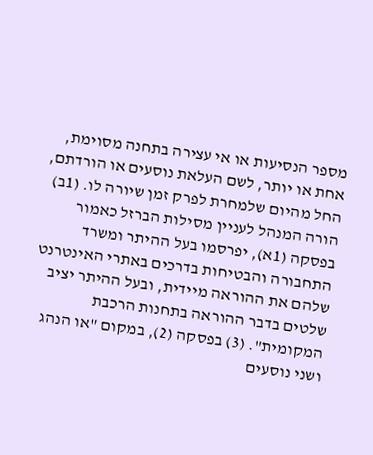מספר הנסיעות או אי עצירה בתחנה מסוימת, אחת או יותר, לשם העלאת נוסעים או הורדתם, החל מהיום שלמחרת לפרק זמן שיורה לו. (1ב) הורה המנהל לעניין מסילות הברזל כאמור בפסקה (1א), יפרסמו בעל ההיתר ומשרד התחבורה והבטיחות בדרכים באתרי האינטרנט שלהם את ההוראה מיידית, ובעל ההיתר יציב שלטים בדבר ההוראה בתחנות הרכבת המקומית". (3) בפסקה (2), במקום "או הנהג ושני נוסעים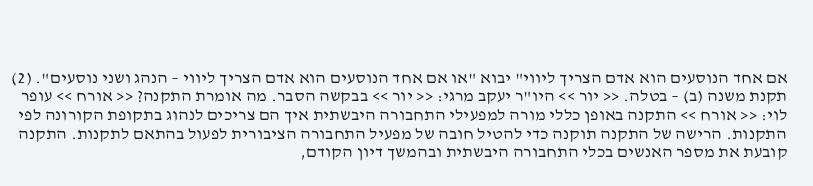אם אחד הנוסעים הוא אדם הצריך ליווי" יבוא "או אם אחד הנוסעים הוא אדם הצריך ליווי – הנהג ושני נוסעים". (2) תקנת משנה (ב) – בטלה. << יור >> היו"ר יעקב מרגי: << יור >> בבקשה הסבר. מה אומרת התקנה? << אורח >> עופר לוי: << אורח >> התקנה באופן כללי מורה למפעילי התחבורה היבשתית איך הם צריכים לנהוג בתקופת הקורונה לפי התקנות. הרישה של התקנה תוקנה כדי להטיל חובה של מפעיל התחבורה הציבורית לפעול בהתאם לתקנות. התקנה קובעת את מספר האנשים בכלי התחבורה היבשתית ובהמשך דיון הקודם,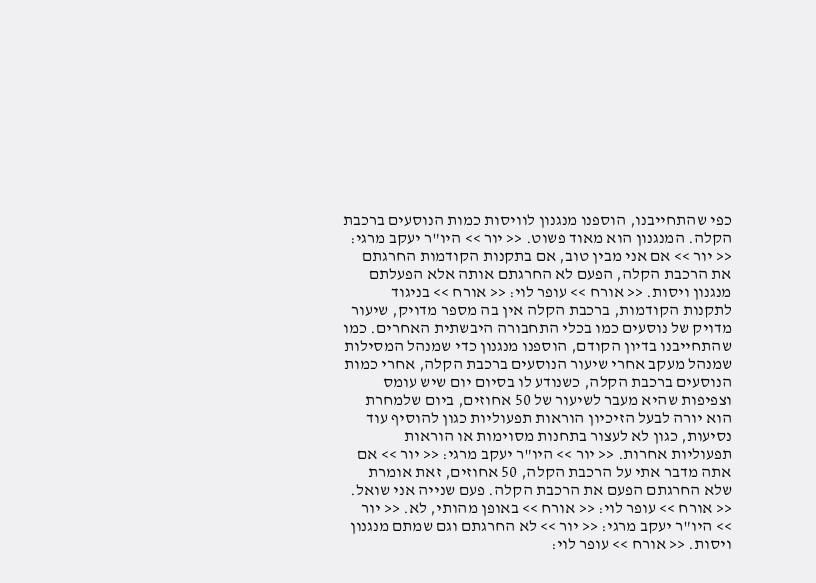כפי שהתחייבנו, הוספנו מנגנון לוויסות כמות הנוסעים ברכבת הקלה. המנגנון הוא מאוד פשוט. << יור >> היו"ר יעקב מרגי: << יור >> אם אני מבין טוב, אם בתקנות הקודמות החרגתם את הרכבת הקלה, הפעם לא החרגתם אותה אלא הפעלתם מנגנון ויסות. << אורח >> עופר לוי: << אורח >> בניגוד לתקנות הקודמות, ברכבת הקלה אין בה מספר מדויק, שיעור מדויק של נוסעים כמו בכלי התחבורה היבשתית האחרים. כמו שהתחייבנו בדיון הקודם, הוספנו מנגנון כדי שמנהל המסילות שמנהל מעקב אחרי שיעור הנוסעים ברכבת הקלה, אחרי כמות הנוסעים ברכבת הקלה, כשנודע לו בסיום יום שיש עומס וצפיפות שהיא מעבר לשיעור של 50 אחוזים, ביום שלמחרת הוא יורה לבעל הזיכיון הוראות תפעוליות כגון להוסיף עוד נסיעות, כגון לא לעצור בתחנות מסוימות או הוראות תפעוליות אחרות. << יור >> היו"ר יעקב מרגי: << יור >> אם אתה מדבר אתי על הרכבת הקלה, 50 אחוזים, זאת אומרת שלא החרגתם הפעם את הרכבת הקלה. פעם שנייה אני שואל. << אורח >> עופר לוי: << אורח >> באופן מהותי, לא. << יור >> היו"ר יעקב מרגי: << יור >> לא החרגתם וגם שמתם מנגנון ויסות. << אורח >> עופר לוי: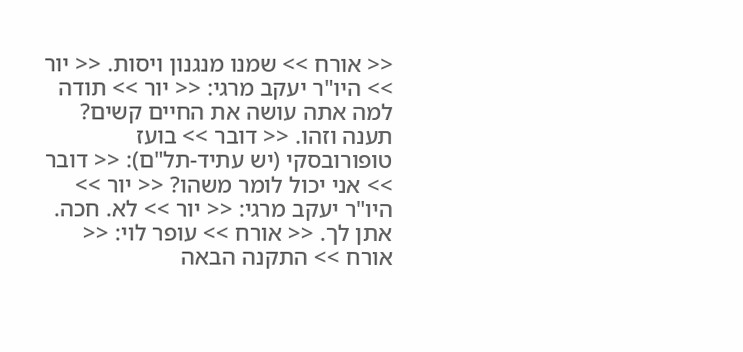<< אורח >> שמנו מנגנון ויסות. << יור >> היו"ר יעקב מרגי: << יור >> תודה למה אתה עושה את החיים קשים? תענה וזהו. << דובר >> בועז טופורובסקי (יש עתיד-תל"ם): << דובר >> אני יכול לומר משהו? << יור >> היו"ר יעקב מרגי: << יור >> לא. חכה. אתן לך. << אורח >> עופר לוי: << אורח >> התקנה הבאה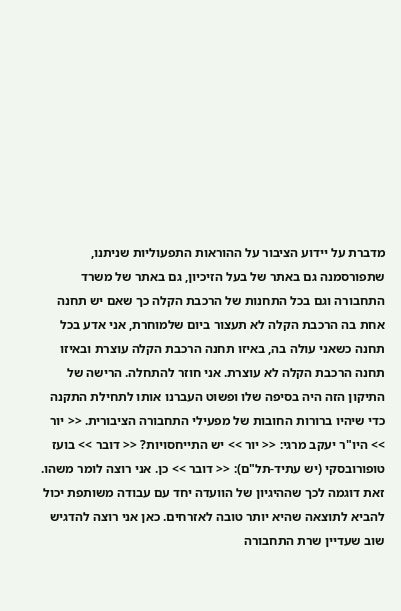מדברת על יידוע הציבור על ההוראות התפעוליות שניתנו, שתפורסמנה גם באתר של בעל הזיכיון, גם באתר של משרד התחבורה וגם בכל התחנות של הרכבת הקלה כך שאם יש תחנה אחת בה הרכבת הקלה לא תעצור ביום שלמוחרת, אני אדע בכל תחנה כשאני עולה בה, באיזו תחנה הרכבת הקלה עוצרת ובאיזו תחנה הרכבת הקלה לא עוצרת. אני חוזר להתחלה. הרישה של התיקון הזה היה בסיפה שלו ופשוט העברנו אותו לתחילת התקנה כדי שיהיו ברורות החובות של מפעילי התחבורה הציבורית. << יור >> היו"ר יעקב מרגי: << יור >> יש התייחסויות? << דובר >> בועז טופורובסקי (יש עתיד-תל"ם): << דובר >> כן. אני רוצה לומר משהו. זאת דוגמה לכך שההיגיון של הוועדה יחד עם עבודה משותפת יכול להביא לתוצאה שהיא יותר טובה לאזרחים. כאן אני רוצה להדגיש שוב שעדיין שרת התחבורה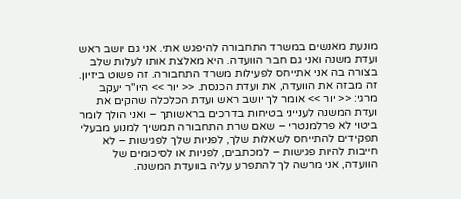מונעת מאנשים במשרד התחבורה להיפגש אתי. אני גם יושב ראש ועדת משנה ואני גם חבר הוועדה. היא מאלצת אותו לעלות שלב בצורה בה אני אתייחס לפעילות משרד התחבורה. זה פשוט ביזיון. זה מבזה את הוועדה, את ועדת הכנסת. << יור >> היו"ר יעקב מרגי: << יור >> אומר לך יושב ראש ועדת הכלכלה שהקים את ועדת המשנה לענייני בטיחות בדרכים בראשותך – ואני הולך לומר ביטוי לא פרלמנטרי – שאם שרת התחבורה תמשיך למנוע מבעלי תפקידים להתייחס לשאלות שלך, לפניות שלך לפגישות – לא חייבות להיות פגישות – למכתבים, לפניות או לסיכומים של הוועדה, אני מרשה לך להתפרע עליה בוועדת המשנה.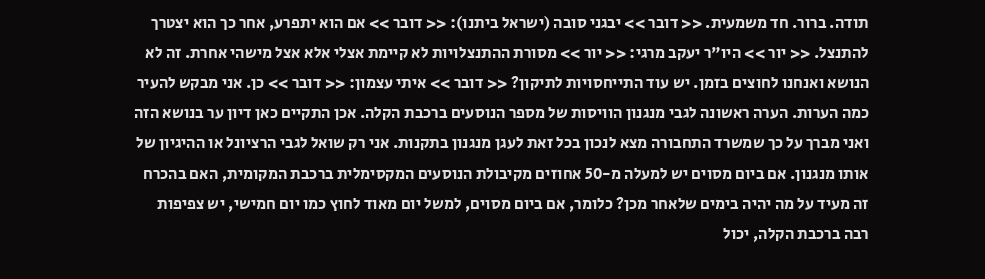תודה. ברור. חד משמעית. << דובר >> יבגני סובה (ישראל ביתנו): << דובר >> אם הוא יתפרע, אחר כך הוא יצטרך להתנצל. << יור >> היו"ר יעקב מרגי: << יור >> מסורת ההתנצלויות לא קיימת אצלי אלא אצל מישהי אחרת. זה לא הנושא ואנחנו לחוצים בזמן. יש עוד התייחסויות לתיקון? << דובר >> איתי עצמון: << דובר >> כן. אני מבקש להעיר כמה הערות. הערה ראשונה לגבי מנגנון הוויסות של מספר הנוסעים ברכבת הקלה. אכן התקיים כאן דיון ער בנושא הזה ואני מברך על כך שמשרד התחבורה מצא לנכון בכל זאת לעגן מנגנון בתקנות. אני רק שואל לגבי הרציונל או ההיגיון של אותו מנגנון. אם ביום מסוים יש למעלה מ-50 אחוזים מקיבולת הנוסעים המקסימלית ברכבת המקומית, האם בהכרח זה מעיד על מה יהיה בימים שלאחר מכן? כלומר, אם ביום מסוים, למשל יום מאוד לחוץ כמו יום חמישי, יש צפיפות רבה ברכבת הקלה, יכול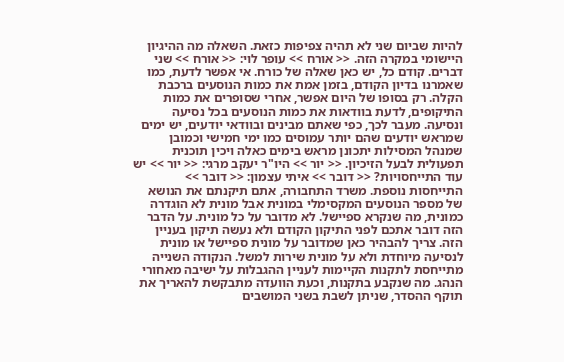להיות שביום שני לא תהיה צפיפות כזאת. השאלה מה ההיגיון היישומי במקרה הזה. << אורח >> עופר לוי: << אורח >> שני דברים. קודם כל, יש כאן שאלה של כורח. אי אפשר לדעת, כמו שאמרנו בדיון הקודם, בזמן אמת את כמות הנוסעים ברכבת הקלה. רק בסופו של היום אפשר, אחרי שסופרים את כמות התיקופים, לדעת בוודאות את כמות הנוסעים בכל נסיעה ונסיעה. מעבר לכך, כפי שאתם מבינים ובוודאי יודעים, יש ימים שמראש יודעים שהם יותר עמוסים כמו ימי חמישי וכמובן שמנהל המסילות יתכונן מראש בימים כאלה ויכין תוכנית תפעולית לבעל הזיכיון. << יור >> היו"ר יעקב מרגי: << יור >> יש עוד התייחסויות? << דובר >> איתי עצמון: << דובר >> התייחסות נוספת. משרד התחבורה, אתם תיקנתם את הנושא של מספר הנוסעים המקסימלי במונית אבל מונית לא הוגדרה כמונית, מה שנקרא ספיישל. לא מדובר על כל מונית. על הדבר הזה דובר אתכם לפני התיקון הקודם ולא נעשה תיקון בעניין הזה. צריך להבהיר כאן שמדובר על מונית ספיישל או מונית לנסיעה מיוחדת ולא על מונית שירות למשל. הנקודה השנייה מתייחסת לתקנות הקיימות לעניין ההגבלות על ישיבה מאחורי הנהג. מה שנקבע בתקנות, וכעת הוועדה מתבקשת להאריך את תוקף ההסדר, שניתן לשבת בשני המושבים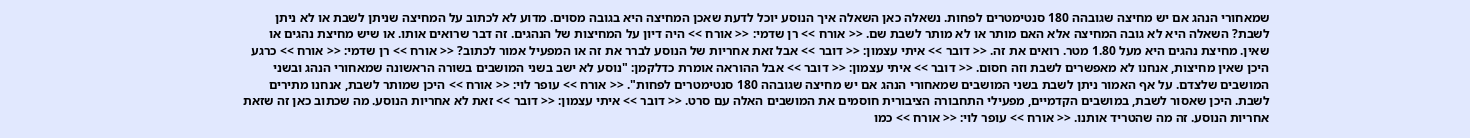שמאחורי הנהג אם יש מחיצה שגובהה 180 סנטימטרים לפחות. נשאלה כאן השאלה איך הנוסע יוכל לדעת שאכן המחיצה היא בגובה מסוים. מדוע לא לכתוב על המחיצה שניתן לשבת או לא ניתן לשבת? השאלה היא לא גובה המחיצה אלא האם מותר או לא מותר לשבת שם. << אורח >> רן שדמי: << אורח >> היה דיון על המחיצות של הנהגים. זה דבר שרואים אותו. או שיש מחיצת נהגים או שאין. מחיצת נהגים היא מעל 1.80 מטר. רואים את זה. << דובר >> איתי עצמון: << דובר >> אבל זאת אחריות של הנוסע לברר את זה או המפעיל אמור לכתוב? << אורח >> רן שדמי: << אורח >> כרגע היכן שאין מחיצות, אנחנו לא מאפשרים לשבת וזה חסום. << דובר >> איתי עצמון: << דובר >> אבל ההוראה אומרת כדלקמן: "נוסע לא ישב בשני המושבים בשורה הראשונה שמאחורי הנהג ובשני המושבים שלצדם. על אף האמור ניתן לשבת בשני המושבים שמאחורי הנהג אם יש מחיצה שגובהה 180 סנטימטרים לפחות". << אורח >> עופר לוי: << אורח >> היכן שמותר לשבת, אנחנו מתירים לשבת. היכן שאסור לשבת, במושבים הקדמיים, מפעילי התחבורה הציבורית חוסמים את המושבים האלה עם סרט. << דובר >> איתי עצמון: << דובר >> זאת לא אחריות הנוסע. מה שכתוב כאן זה שזאת אחריות הנוסע. זה מה שהטריד אותנו. << אורח >> עופר לוי: << אורח >> כמו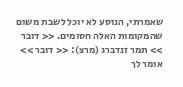שאמרתי, הנוסע לא יוכל לשבת משום שהמקומות האלה חסומים. << דובר >> תמר זנדברג (מרצ): << דובר >> אומר לך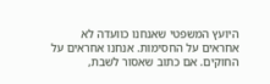היועץ המשפטי שאנחנו כוועדה לא אחראים על החסימות. אנחנו אחראים על החוקים. אם כתוב שאסור לשבת,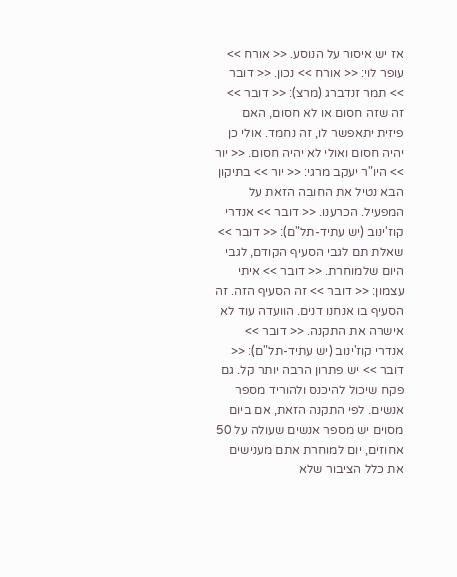אז יש איסור על הנוסע. << אורח >> עופר לוי: << אורח >> נכון. << דובר >> תמר זנדברג (מרצ): << דובר >> זה שזה חסום או לא חסום, האם פיזית יתאפשר לו, זה נחמד. אולי כן יהיה חסום ואולי לא יהיה חסום. << יור >> היו"ר יעקב מרגי: << יור >> בתיקון הבא נטיל את החובה הזאת על המפעיל. הכרענו. << דובר >> אנדרי קוז'ינוב (יש עתיד-תל"ם): << דובר >> שאלת תם לגבי הסעיף הקודם, לגבי היום שלמוחרת. << דובר >> איתי עצמון: << דובר >> זה הסעיף הזה. זה הסעיף בו אנחנו דנים. הוועדה עוד לא אישרה את התקנה. << דובר >> אנדרי קוז'ינוב (יש עתיד-תל"ם): << דובר >> יש פתרון הרבה יותר קל. גם פקח שיכול להיכנס ולהוריד מספר אנשים. לפי התקנה הזאת, אם ביום מסוים יש מספר אנשים שעולה על 50 אחוזים, יום למוחרת אתם מענישים את כלל הציבור שלא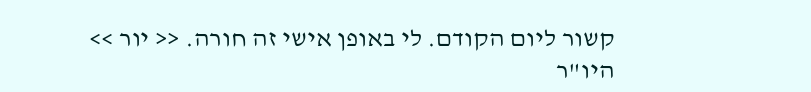קשור ליום הקודם. לי באופן אישי זה חורה. << יור >> היו"ר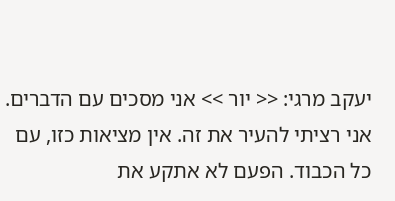יעקב מרגי: << יור >> אני מסכים עם הדברים. אני רציתי להעיר את זה. אין מציאות כזו, עם כל הכבוד. הפעם לא אתקע את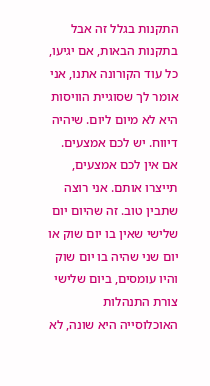התקנות בגלל זה אבל בתקנות הבאות, אם יגיעו, כל עוד הקורונה אתנו, אני אומר לך שסוגיית הוויסות היא לא מיום ליום. שיהיה דיווח. יש לכם אמצעים. אם אין לכם אמצעים, תייצרו אותם. אני רוצה שתבין טוב. זה שהיום יום שלישי שאין בו יום שוק או יום שני שהיה בו יום שוק והיו עומסים, ביום שלישי צורת התנהלות האוכלוסייה היא שונה, לא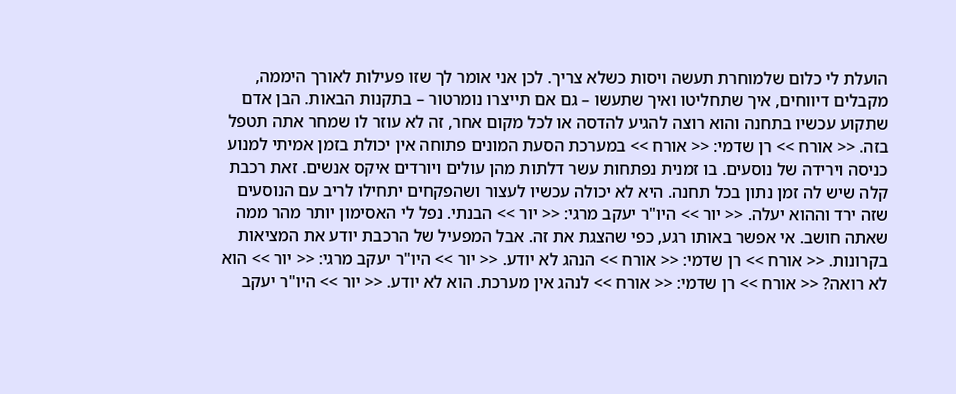הועלת לי כלום שלמוחרת תעשה ויסות כשלא צריך. לכן אני אומר לך שזו פעילות לאורך היממה, מקבלים דיווחים, איך שתחליטו ואיך שתעשו – גם אם תייצרו נומרטור – בתקנות הבאות. הבן אדם שתקוע עכשיו בתחנה והוא רוצה להגיע להדסה או לכל מקום אחר, זה לא עוזר לו שמחר אתה תטפל בזה. << אורח >> רן שדמי: << אורח >> במערכת הסעת המונים פתוחה אין יכולת בזמן אמיתי למנוע כניסה וירידה של נוסעים. בו זמנית נפתחות עשר דלתות מהן עולים ויורדים איקס אנשים. זאת רכבת קלה שיש לה זמן נתון בכל תחנה. היא לא יכולה עכשיו לעצור ושהפקחים יתחילו לריב עם הנוסעים שזה ירד וההוא יעלה. << יור >> היו"ר יעקב מרגי: << יור >> הבנתי. נפל לי האסימון יותר מהר ממה שאתה חושב. אי אפשר באותו רגע, כפי שהצגת את זה. אבל המפעיל של הרכבת יודע את המציאות בקרונות. << אורח >> רן שדמי: << אורח >> הנהג לא יודע. << יור >> היו"ר יעקב מרגי: << יור >> הוא לא רואה? << אורח >> רן שדמי: << אורח >> לנהג אין מערכת. הוא לא יודע. << יור >> היו"ר יעקב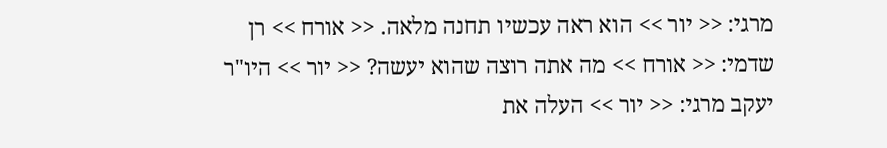מרגי: << יור >> הוא ראה עכשיו תחנה מלאה. << אורח >> רן שדמי: << אורח >> מה אתה רוצה שהוא יעשה? << יור >> היו"ר יעקב מרגי: << יור >> העלה את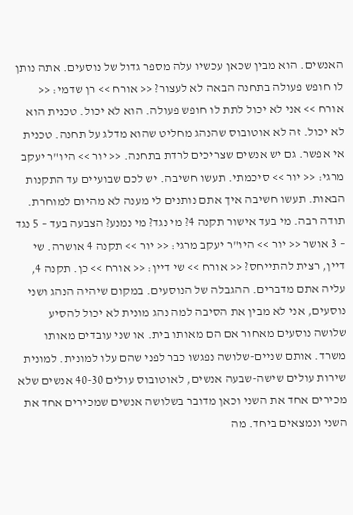האנשים. הוא מבין שכאן עכשיו עלה מספר גדול של נוסעים. אתה נותן לו חופש פעולה בתחנה הבאה לא לעצור? << אורח >> רן שדמי: << אורח >> אני לא יכול לתת לו חופש פעולה. הוא לא יכול. טכנית הוא לא יכול. זה לא אוטובוס שהנהג מחליט שהוא מדלג על תחנה. טכנית אי אפשר. גם יש אנשים שצריכים לרדת בתחנה. << יור >> היו"ר יעקב מרגי: << יור >> סיכמתי. תעשו חשיבה. יש לכם שבועיים עד התקנות הבאות. תעשו חשיבה איך אתם נותנים לי מענה לא מהיום למוחרת. תודה רבה. מי בעד אישור תקנה 4? מי נגד? מי נמנע? הצבעה בעד – 5 נגד – 3 אושר << יור >> היו"ר יעקב מרגי: << יור >> תקנה 4 אושרה. שי דיין, רצית להתייחס? << אורח >> שי דיין: << אורח >> כן. תקנה 4, עליה אתם מדברים. ההגבלה של הנוסעים. במקום שיהיה הנהג ושני נוסעים, אני לא מבין את הסיבה למה נהג מונית לא יכול להסיע שלושה נוסעים מאחור אם הם מאותו בית. או שני עובדים מאותו משרד. אותם שניים-שלושה נפגשו כבר לפני שהם עלו למונית. למונית שירות עולים שישה-שבעה אנשים, לאוטובוס עולים 40-30 אנשים שלא מכירים אחד את השני וכאן מדובר בשלושה אנשים שמכירים אחד את השני ונמצאים ביחד. מה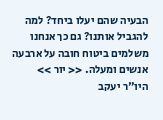הבעיה שהם יעלו ביחד? למה להגביל אותנו? גם כך אנחנו משלמים ביטוח חובה על ארבעה אנשים ומעלה. << יור >> היו"ר יעקב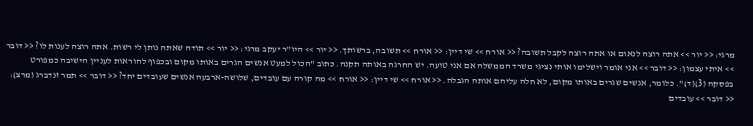מרגי: << יור >> אתה רוצה לנאום או אתה רוצה לקבל תשובה? << אורח >> שי דיין: << אורח >> תשובה, ברשותך. << יור >> היו"ר יעקב מרגי: << יור >> תודה שאתה נותן לי רשות. אתה רוצה לענות לו? << דובר >> איתי עצמון: << דובר >> אני אומר וישלימו אותי נציגי משרד הממשלה אם אני טועה. יש החרגה באותה תקנה. כתוב "הכול למעט אנשים הגרים באותו מקום ובכפוף להוראות לעניין הישיבה כמפורט בפסקה (3)(ד)". כלומר, אנשים שגרים באותו מקום, לא חלה עליהם אותה הגבלה. << אורח >> שי דיין: << אורח >> מה קורה עם עובדים, שלושה-ארבעה אנשים שעובדים יחד? << דובר >> תמר זנדברג (מרצ): << דובר >> עובדים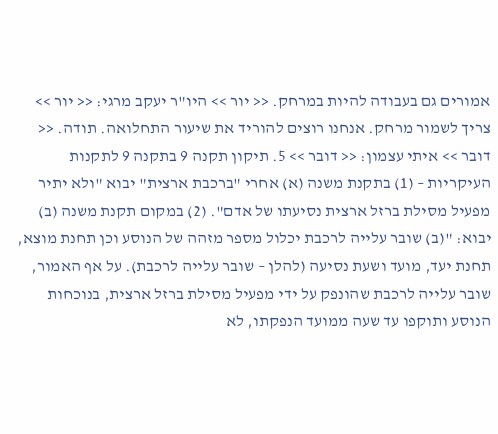אמורים גם בעבודה להיות במרחק. << יור >> היו"ר יעקב מרגי: << יור >> צריך לשמור מרחק. אנחנו רוצים להוריד את שיעור התחלואה. תודה. << דובר >> איתי עצמון: << דובר >> 5. תיקון תקנה 9 בתקנה 9 לתקנות העיקריות – (1) בתקנת משנה (א) אחרי "ברכבת ארצית" יבוא "ולא יתיר מפעיל מסילת ברזל ארצית נסיעתו של אדם". (2) במקום תקנת משנה (ב) יבוא: "(ב) שובר עלייה לרכבת יכלול מספר מזהה של הנוסע וכן תחנת מוצא, תחנת יעד, מועד ושעת נסיעה (להלן – שובר עלייה לרכבת). על אף האמור, שובר עלייה לרכבת שהונפק על ידי מפעיל מסילת ברזל ארצית, בנוכחות הנוסע ותוקפו עד שעה ממועד הנפקתו, לא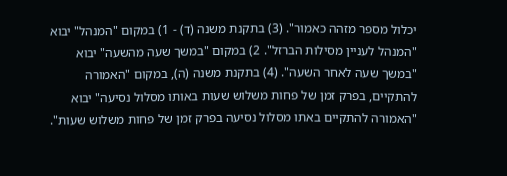יכלול מספר מזהה כאמור". (3) בתקנת משנה (ד) - 1) במקום "המנהל" יבוא "המנהל לעניין מסילות הברזל". 2) במקום "במשך שעה מהשעה" יבוא "במשך שעה לאחר השעה". (4) בתקנת משנה (ה), במקום "האמורה להתקיים, בפרק זמן של פחות משלוש שעות באותו מסלול נסיעה" יבוא "האמורה להתקיים באתו מסלול נסיעה בפרק זמן של פחות משלוש שעות".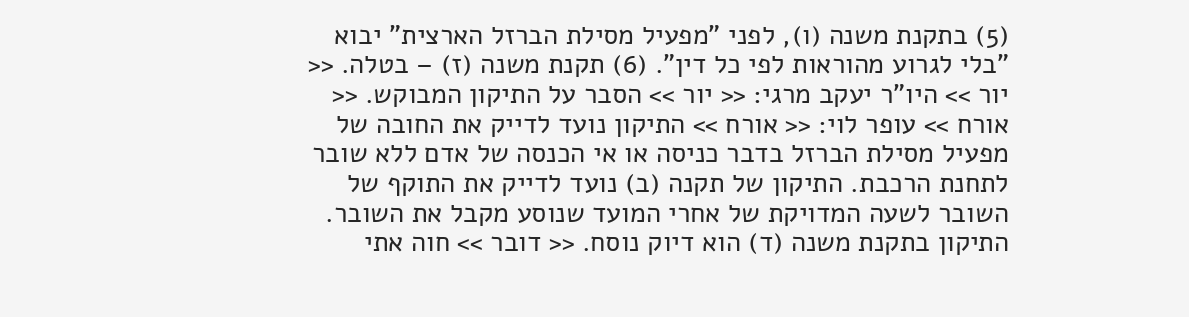(5) בתקנת משנה (ו), לפני "מפעיל מסילת הברזל הארצית" יבוא "בלי לגרוע מהוראות לפי כל דין". (6) תקנת משנה (ז) – בטלה. << יור >> היו"ר יעקב מרגי: << יור >> הסבר על התיקון המבוקש. << אורח >> עופר לוי: << אורח >> התיקון נועד לדייק את החובה של מפעיל מסילת הברזל בדבר כניסה או אי הכנסה של אדם ללא שובר לתחנת הרכבת. התיקון של תקנה (ב) נועד לדייק את התוקף של השובר לשעה המדויקת של אחרי המועד שנוסע מקבל את השובר. התיקון בתקנת משנה (ד) הוא דיוק נוסח. << דובר >> חוה אתי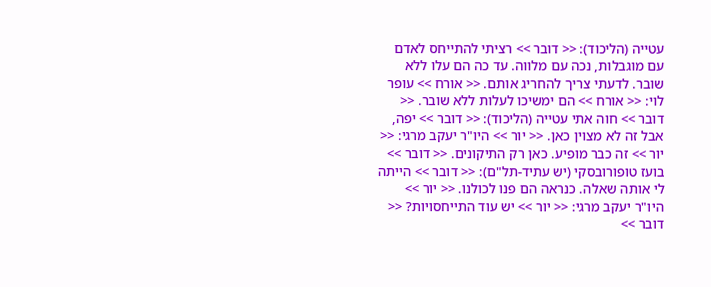עטייה (הליכוד): << דובר >> רציתי להתייחס לאדם עם מוגבלות, נכה עם מלווה. עד כה הם עלו ללא שובר. לדעתי צריך להחריג אותם. << אורח >> עופר לוי: << אורח >> הם ימשיכו לעלות ללא שובר. << דובר >> חוה אתי עטייה (הליכוד): << דובר >> יפה, אבל זה לא מצוין כאן. << יור >> היו"ר יעקב מרגי: << יור >> זה כבר מופיע. כאן רק התיקונים. << דובר >> בועז טופורובסקי (יש עתיד-תל"ם): << דובר >> הייתה לי אותה שאלה. כנראה הם פנו לכולנו. << יור >> היו"ר יעקב מרגי: << יור >> יש עוד התייחסויות? << דובר >>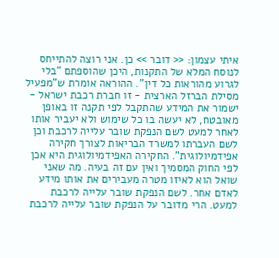איתי עצמון: << דובר >> כן. אני רוצה להתייחס לנוסח המלא של התקנות, היכן שהוספתם "בלי לגרוע מהוראות כל דין". ההוראה אומרת ש"מפעיל מסילת הברזל הארצית - זו חברת רכבת ישראל - ישמור את המידע שהתקבל לפי תקנה זו באופן מאובטח, לא יעשה בו כל שימוש ולא יעביר אותו לאחר למעט לשם הנפקת שובר עלייה לרכבת וכן לשם העברתו למשרד הבריאות לצורך חקירה אפידמיולוגית". החקירה האפידמיולוגית היא אכן לפי החוק המסמיך ואין עם זה בעיה. מה שאני שואל הוא לאיזו מטרה מעבירים את אותו מידע לאדם אחר. לשם הנפקת שובר עלייה לרכבת למעט. הרי מדובר על הנפקת שובר עלייה לרכבת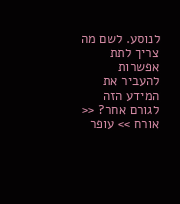לנוסע. לשם מה צריך לתת אפשרות להעביר את המידע הזה לגורם אחר? << אורח >> עופר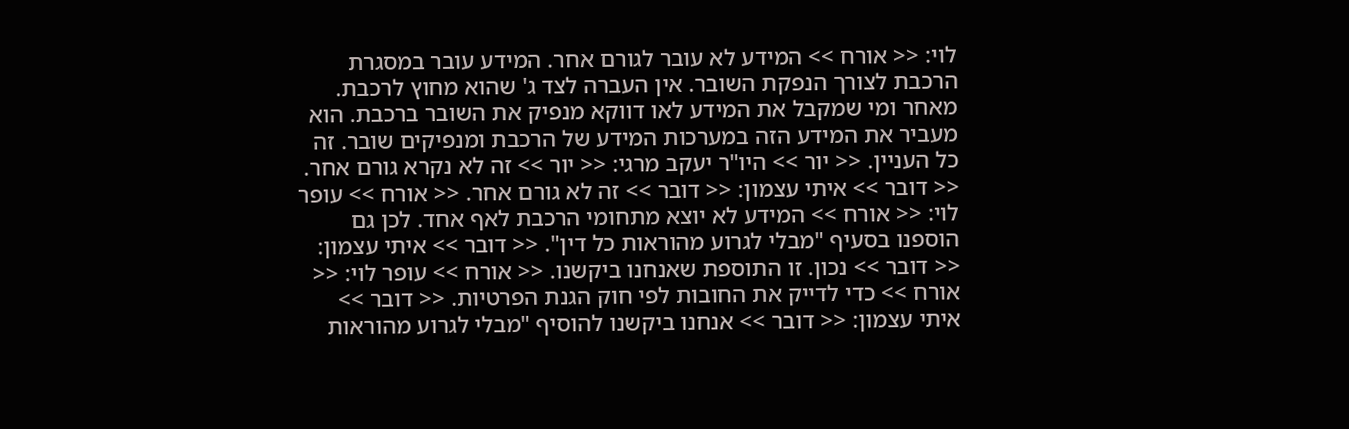לוי: << אורח >> המידע לא עובר לגורם אחר. המידע עובר במסגרת הרכבת לצורך הנפקת השובר. אין העברה לצד ג' שהוא מחוץ לרכבת. מאחר ומי שמקבל את המידע לאו דווקא מנפיק את השובר ברכבת. הוא מעביר את המידע הזה במערכות המידע של הרכבת ומנפיקים שובר. זה כל העניין. << יור >> היו"ר יעקב מרגי: << יור >> זה לא נקרא גורם אחר. << דובר >> איתי עצמון: << דובר >> זה לא גורם אחר. << אורח >> עופר לוי: << אורח >> המידע לא יוצא מתחומי הרכבת לאף אחד. לכן גם הוספנו בסעיף "מבלי לגרוע מהוראות כל דין". << דובר >> איתי עצמון: << דובר >> נכון. זו התוספת שאנחנו ביקשנו. << אורח >> עופר לוי: << אורח >> כדי לדייק את החובות לפי חוק הגנת הפרטיות. << דובר >> איתי עצמון: << דובר >> אנחנו ביקשנו להוסיף "מבלי לגרוע מהוראות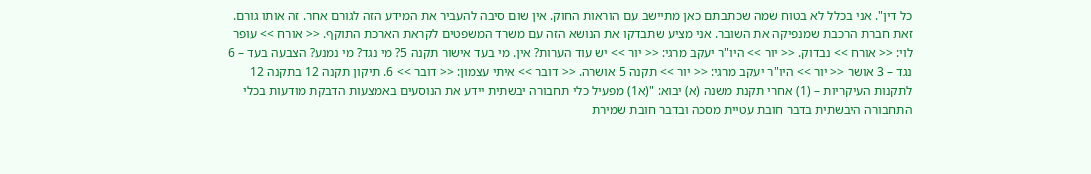כל דין". אני בכלל לא בטוח שמה שכתבתם כאן מתיישב עם הוראות החוק. אין שום סיבה להעביר את המידע הזה לגורם אחר. זה אותו גורם. זאת חברת הרכבת שמנפיקה את השובר. אני מציע שתבדקו את הנושא הזה עם משרד המשפטים לקראת הארכת התוקף. << אורח >> עופר לוי: << אורח >> נבדוק. << יור >> היו"ר יעקב מרגי: << יור >> יש עוד הערות? אין. מי בעד אישור תקנה 5? מי נגד? מי נמנע? הצבעה בעד – 6 נגד – 3 אושר << יור >> היו"ר יעקב מרגי: << יור >> תקנה 5 אושרה. << דובר >> איתי עצמון: << דובר >> 6. תיקון תקנה 12 בתקנה 12 לתקנות העיקריות – (1) אחרי תקנת משנה (א) יבוא: "(א1) מפעיל כלי תחבורה יבשתית יידע את הנוסעים באמצעות הדבקת מודעות בכלי התחבורה היבשתית בדבר חובת עטיית מסכה ובדבר חובת שמירת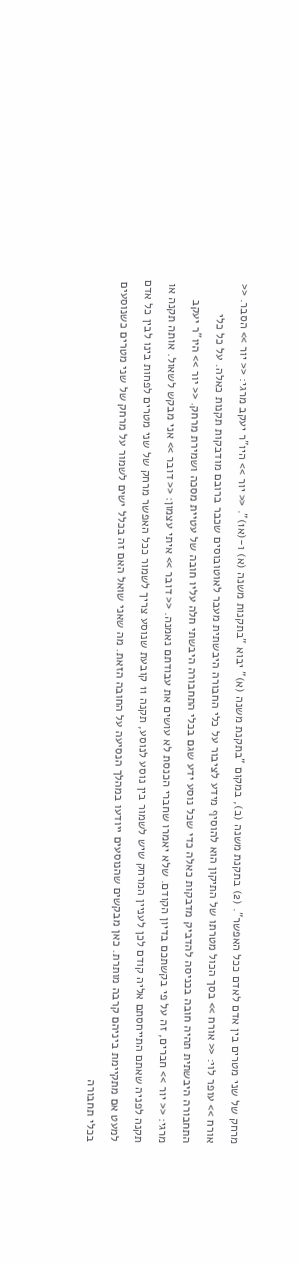מרחק של שני מטרים בין אדם לאדם ככל האפשר". (2) בתקנת משנה (ב), במקום "בתקנת משנה (א)" יבוא "בתקנות משנה (א) ו-(א1)". << יור >> היו"ר יעקב מרגי: << יור >> הסבר. << אורח >> עופר לוי: << אורח >> בסך הכול מטרתו של התיקון הוא להוסיף מידע לציבור על כלי החבורה היבשתית מעבר לאוטובוסים שכבר ברובם מודבקות תקנות כאלה. על כל כלי התחבורה היבשתית תהיה חובה בכניסה להדביק מדבקות כאלה כדי שכל נוסע ידע שגם בכלי התחבורה היבשתי חלה עליו חובה של עטיית מסכה ושמירת מרחק. << יור >> היו"ר יעקב מרגי: << יור >> חברים, זה על פי בקשתכם בדיון הקודם. שלא יאמרו שחברי הכנסת לא עושים את עבודתם נאמנה. << דובר >> איתי עצמון: << דובר >> אני מבקש לשאול. אותה תקנה או תקנה לפניה שאתם התייחסתם אליה קודם לכן לעניין המרחק שיש לשמור בין נוסע לנוסע, תקנה 11 קובעת שנוסע צריך לשמור ככל האפשר מרחק של שני מטרים לפחות בינו לבין כל אדם למעט אם מתקיימת ביניהם קרבה מותרת. כאן מבקשים שהנוסעים ייודעו במהלך הנסיעה על החובה הזאת. מה שאני שואל האם זה בכלל ישים לשמור על מרחק של שני מטרים כשנוסעים בכלי תחבורה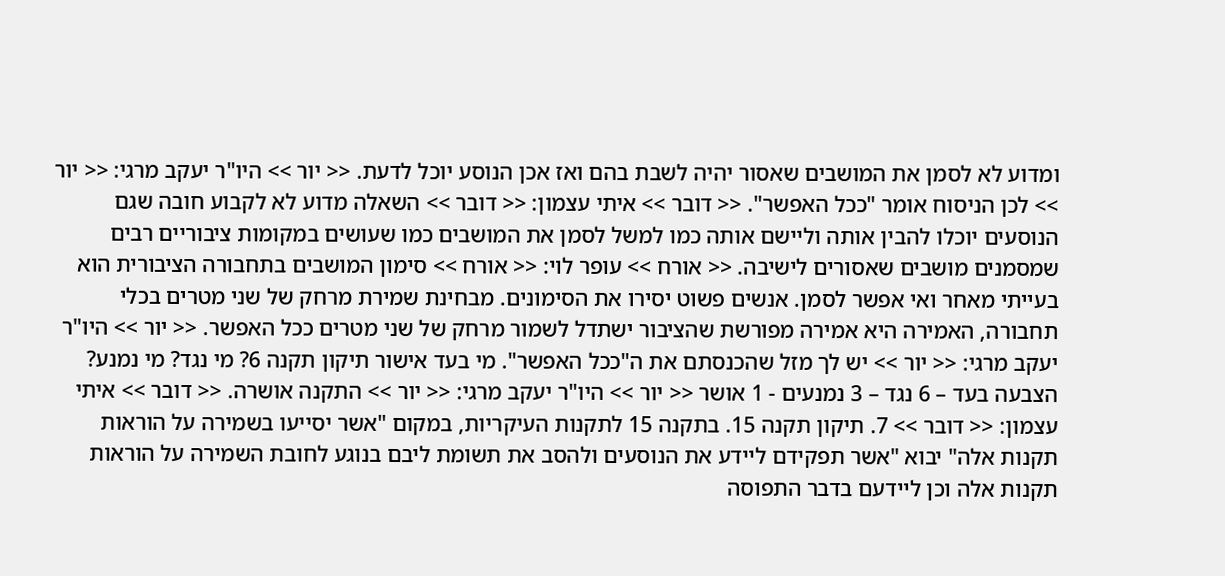ומדוע לא לסמן את המושבים שאסור יהיה לשבת בהם ואז אכן הנוסע יוכל לדעת. << יור >> היו"ר יעקב מרגי: << יור >> לכן הניסוח אומר "ככל האפשר". << דובר >> איתי עצמון: << דובר >> השאלה מדוע לא לקבוע חובה שגם הנוסעים יוכלו להבין אותה וליישם אותה כמו למשל לסמן את המושבים כמו שעושים במקומות ציבוריים רבים שמסמנים מושבים שאסורים לישיבה. << אורח >> עופר לוי: << אורח >> סימון המושבים בתחבורה הציבורית הוא בעייתי מאחר ואי אפשר לסמן. אנשים פשוט יסירו את הסימונים. מבחינת שמירת מרחק של שני מטרים בכלי תחבורה, האמירה היא אמירה מפורשת שהציבור ישתדל לשמור מרחק של שני מטרים ככל האפשר. << יור >> היו"ר יעקב מרגי: << יור >> יש לך מזל שהכנסתם את ה"ככל האפשר". מי בעד אישור תיקון תקנה 6? מי נגד? מי נמנע? הצבעה בעד – 6 נגד – 3 נמנעים - 1 אושר << יור >> היו"ר יעקב מרגי: << יור >> התקנה אושרה. << דובר >> איתי עצמון: << דובר >> 7. תיקון תקנה 15. בתקנה 15 לתקנות העיקריות, במקום "אשר יסייעו בשמירה על הוראות תקנות אלה" יבוא "אשר תפקידם ליידע את הנוסעים ולהסב את תשומת ליבם בנוגע לחובת השמירה על הוראות תקנות אלה וכן ליידעם בדבר התפוסה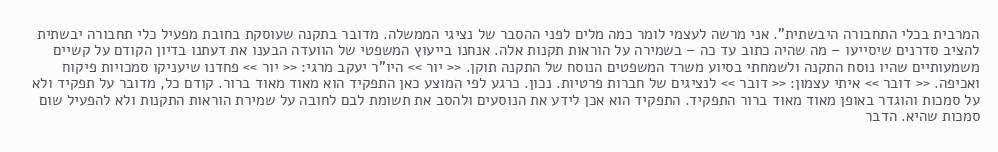המרבית בכלי התחבורה היבשתית". אני מרשה לעצמי לומר כמה מלים לפני ההסבר של נציגי הממשלה. מדובר בתקנה שעוסקת בחובת מפעיל כלי תחבורה יבשתית להציב סדרנים שיסייעו – מה שהיה כתוב עד כה – בשמירה על הוראות תקנות אלה. אנחנו בייעוץ המשפטי של הוועדה הבענו את דעתנו בדיון הקודם על קשיים משמעותיים שהיו נוסח התקנה ולשמחתי בסיוע משרד המשפטים הנוסח של התקנה תוקן. << יור >> היו"ר יעקב מרגי: << יור >> פחדנו שיעניקו סמכויות פיקוח ואכיפה. << דובר >> איתי עצמון: << דובר >> לנציגים של חברות פרטיות. נכון. כרגע לפי המוצע כאן התפקיד הוא מאוד מאוד ברור. קודם כל, מדובר על תפקיד ולא על סמכות והוגדר באופן מאוד מאוד ברור התפקיד. התפקיד הוא אכן לידע את הנוסעים ולהסב את תשומת לבם לחובה על שמירת הוראות התקנות ולא להפעיל שום סמכות שהיא. הדבר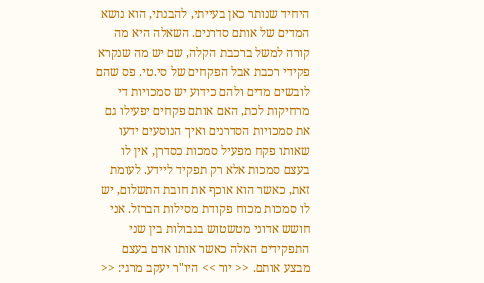היחיד שנותר כאן בעייתי, להבנתי, הוא נושא המדים של אותם סדרנים. השאלה היא מה קורה למשל ברכבת הקלה, שם יש מה שנקרא פקידי רכבת אבל הפקחים של סי.טי. פס שהם לובשים מדים ולהם כידוע יש סמכויות די מרחיקות לכת, האם אותם פקחים יפעילו גם את סמכויות הסדרנים ואיך הנוסעים ידעו שאותו פקח מפעיל סמכות כסדרן, אין לו בעצם סמכות אלא רק תפקיד ליידע. לעומת זאת, כאשר הוא אוכף את חובת התשלום, יש לו סמכות מכוח פקודת מסילות הברזל. אני חושש אדוני מטשטוש בגבולות בין שני התפקידים האלה כאשר אותו אדם בעצם מבצע אותם. << יור >> היו"ר יעקב מרגי: <<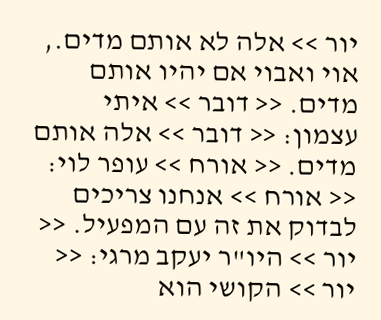יור >> אלה לא אותם מדים., אוי ואבוי אם יהיו אותם מדים. << דובר >> איתי עצמון: << דובר >> אלה אותם מדים. << אורח >> עופר לוי: << אורח >> אנחנו צריכים לבדוק את זה עם המפעיל. << יור >> היו"ר יעקב מרגי: << יור >> הקושי הוא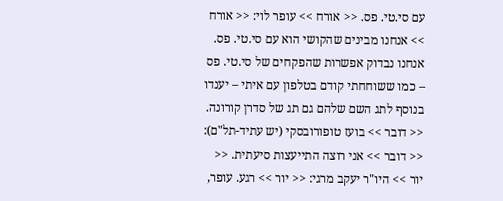עם סי.טי. פס. << אורח >> עופר לוי: << אורח >> אנחנו מבינים שהקושי הוא עם סי.טי. פס. אנחנו נבדוק אפשרות שהפקחים של סי.טי. פס – כמו ששוחחתי קודם בטלפון עם איתי – יענדו בנוסף לתג השם שלהם גם תג של סדרן קורונה. << דובר >> בועז טופורובסקי (יש עתיד-תל"ם): << דובר >> אני רוצה התייעצות סיעתית. << יור >> היו"ר יעקב מרגי: << יור >> רגע. עופר,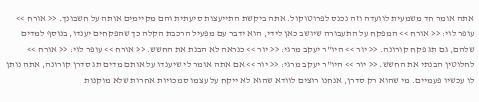אתה אומר חד משמעית לוועדה וזה נכנס לפרוטוקול. אתה ביקשת התייעצות סיעתית והם מקיימים אותה על חשבונך. << אורח >> עופר לוי: << אורח >> המפקח על התעבורה שיושב כאן לידי, הוא ידבר עם מפעיל הרכבת הקלה כך שהפקחים יענדו, בנוסף למדים שלהם, גם תג פקח קורונה. << יור >> היו"ר יעקב מרגי: << יור >> כנראה לא הבנת את החשש. << אורח >> עופר לוי: << אורח >> לחלוטין הבנתי את החשש. << יור >> היו"ר יעקב מרגי: << יור >> אם אתה אומר לי שיענדו על אותם מדים תג סדרן קורונה, אתה נותן לו עכשיו פעמיים. מי שהוא רק סדרן, אנחנו רוצים לוודא שהוא לא ייקח על עצמו סמכויות אחרות שלא מוקנות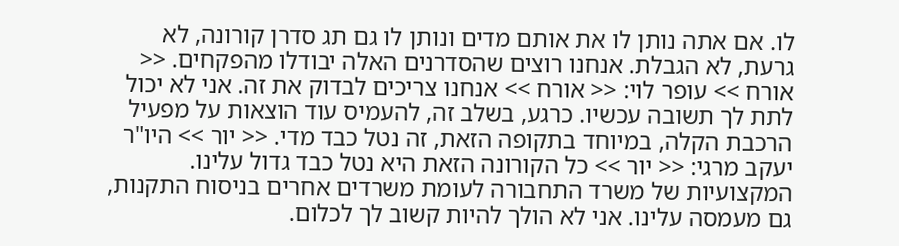לו. אם אתה נותן לו את אותם מדים ונותן לו גם תג סדרן קורונה, לא גרעת, לא הגבלת. אנחנו רוצים שהסדרנים האלה יבודלו מהפקחים. << אורח >> עופר לוי: << אורח >> אנחנו צריכים לבדוק את זה. אני לא יכול לתת לך תשובה עכשיו. כרגע, בשלב זה, להעמיס עוד הוצאות על מפעיל הרכבת הקלה, במיוחד בתקופה הזאת, זה נטל כבד מדי. << יור >> היו"ר יעקב מרגי: << יור >> כל הקורונה הזאת היא נטל כבד גדול עלינו. המקצועיות של משרד התחבורה לעומת משרדים אחרים בניסוח התקנות, גם מעמסה עלינו. אני לא הולך להיות קשוב לך לכלום.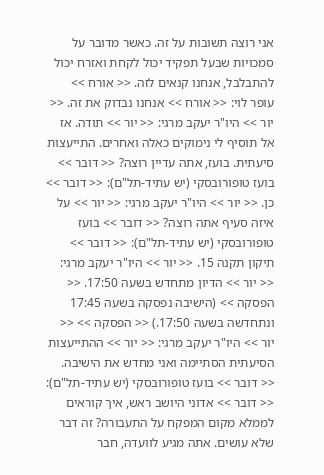אני רוצה תשובות על זה. כאשר מדובר על סמכויות שבעל תפקיד יכול לקחת ואזרח יכול להתבלבל, אנחנו קנאים לזה. << אורח >> עופר לוי: << אורח >> אנחנו נבדוק את זה. << יור >> היו"ר יעקב מרגי: << יור >> תודה. אז אל תוסיף לי נימוקים כאלה ואחרים. התייעצות סיעתית. בועז, אתה עדיין רוצה? << דובר >> בועז טופורובסקי (יש עתיד-תל"ם): << דובר >> כן. << יור >> היו"ר יעקב מרגי: << יור >> על איזה סעיף אתה רוצה? << דובר >> בועז טופורובסקי (יש עתיד-תל"ם): << דובר >> תיקון תקנה 15. << יור >> היו"ר יעקב מרגי: << יור >> הדיון מתחדש בשעה 17:50. << הפסקה >> (הישיבה נפסקה בשעה 17:45 ונתחדשה בשעה 17:50.) << הפסקה >> << יור >> היו"ר יעקב מרגי: << יור >> ההתייעצות הסיעתית הסתיימה ואני מחדש את הישיבה. << דובר >> בועז טופורובסקי (יש עתיד-תל"ם): << דובר >> אדוני היושב ראש, איך קוראים לממלא מקום המפקח על התעבורה? זה דבר שלא עושים. אתה מגיע לוועדה, חבר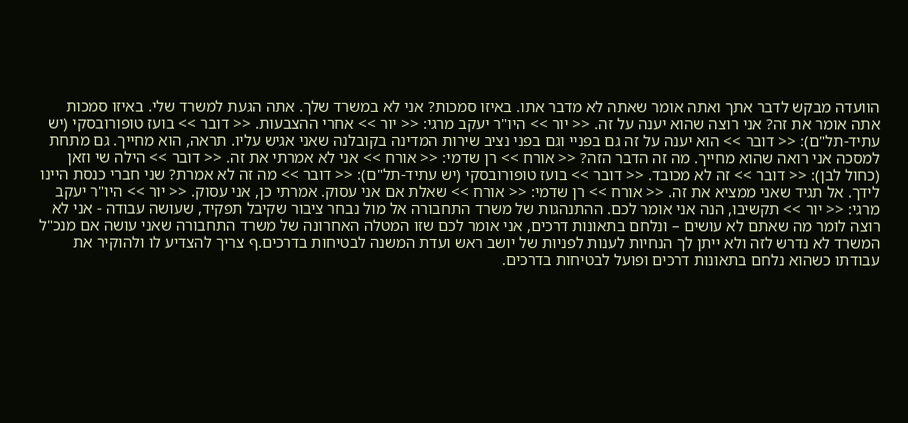הוועדה מבקש לדבר אתך ואתה אומר שאתה לא מדבר אתו. באיזו סמכות? אני לא במשרד שלך. אתה הגעת למשרד שלי. באיזו סמכות אתה אומר את זה? אני רוצה שהוא יענה על זה. << יור >> היו"ר יעקב מרגי: << יור >> אחרי ההצבעות. << דובר >> בועז טופורובסקי (יש עתיד-תל"ם): << דובר >> הוא יענה על זה גם בפניי וגם בפני נציב שירות המדינה בקובלנה שאני אגיש עליו. תראה, הוא מחייך. גם מתחת למסכה אני רואה שהוא מחייך. מה זה הדבר הזה? << אורח >> רן שדמי: << אורח >> אני לא אמרתי את זה. << דובר >> הילה שי וזאן (כחול לבן): << דובר >> זה לא מכובד. << דובר >> בועז טופורובסקי (יש עתיד-תל"ם): << דובר >> מה זה לא אמרת? שני חברי כנסת היינו לידך. אל תגיד שאני ממציא את זה. << אורח >> רן שדמי: << אורח >> שאלת אם אני עסוק. אמרתי כן, אני עסוק. << יור >> היו"ר יעקב מרגי: << יור >> תקשיבו, הנה אני אומר לכם. ההתנהגות של משרד התחבורה אל מול נבחר ציבור שקיבל תפקיד, שעושה עבודה - אני לא רוצה לומר מה שאתם לא עושים – ונלחם בתאונות דרכים, אני אומר לכם שזו המטלה האחרונה של משרד התחבורה שאני עושה אם מנכ"ל המשרד לא נדרש לזה ולא ייתן לך הנחיות לענות לפניות של יושב ראש ועדת המשנה לבטיחות בדרכים.ף צריך להצדיע לו ולהוקיר את עבודתו כשהוא נלחם בתאונות דרכים ופועל לבטיחות בדרכים.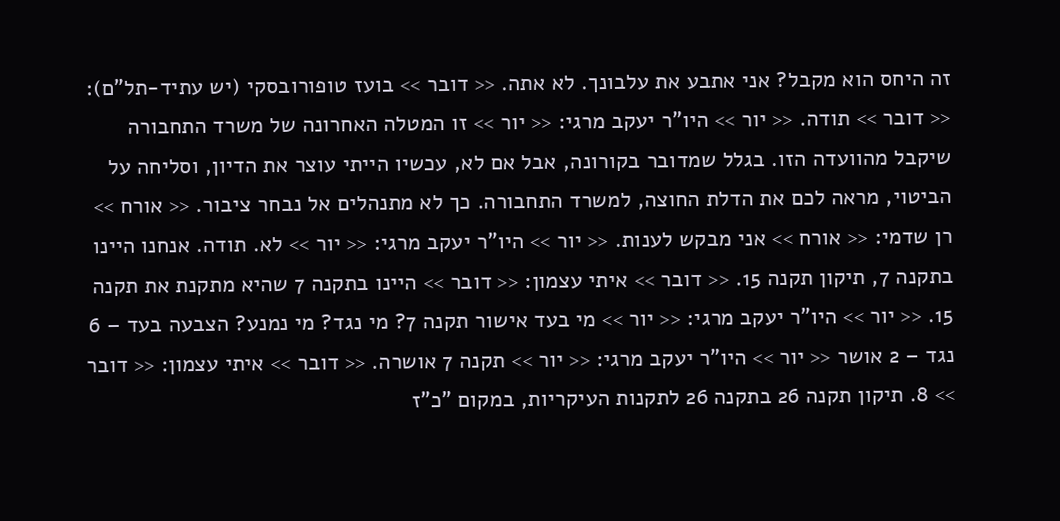זה היחס הוא מקבל? אני אתבע את עלבונך. לא אתה. << דובר >> בועז טופורובסקי (יש עתיד-תל"ם): << דובר >> תודה. << יור >> היו"ר יעקב מרגי: << יור >> זו המטלה האחרונה של משרד התחבורה שיקבל מהוועדה הזו. בגלל שמדובר בקורונה, אבל אם לא, עכשיו הייתי עוצר את הדיון, וסליחה על הביטוי, מראה לכם את הדלת החוצה, למשרד התחבורה. כך לא מתנהלים אל נבחר ציבור. << אורח >> רן שדמי: << אורח >> אני מבקש לענות. << יור >> היו"ר יעקב מרגי: << יור >> לא. תודה. אנחנו היינו בתקנה 7, תיקון תקנה 15. << דובר >> איתי עצמון: << דובר >> היינו בתקנה 7 שהיא מתקנת את תקנה 15. << יור >> היו"ר יעקב מרגי: << יור >> מי בעד אישור תקנה 7? מי נגד? מי נמנע? הצבעה בעד – 6 נגד – 2 אושר << יור >> היו"ר יעקב מרגי: << יור >> תקנה 7 אושרה. << דובר >> איתי עצמון: << דובר >> 8. תיקון תקנה 26 בתקנה 26 לתקנות העיקריות, במקום "כ"ז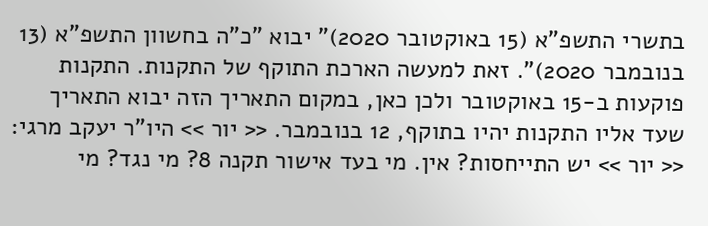בתשרי התשפ"א (15 באוקטובר 2020)" יבוא "כ"ה בחשוון התשפ"א (13 בנובמבר 2020)". זאת למעשה הארכת התוקף של התקנות. התקנות פוקעות ב-15 באוקטובר ולכן כאן, במקום התאריך הזה יבוא התאריך שעד אליו התקנות יהיו בתוקף, 12 בנובמבר. << יור >> היו"ר יעקב מרגי: << יור >> יש התייחסות? אין. מי בעד אישור תקנה 8? מי נגד? מי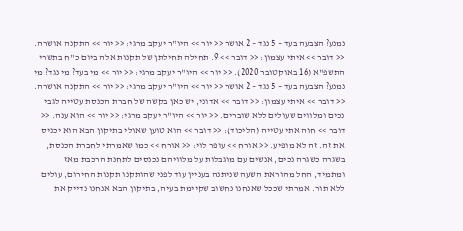נמנע? הצבעה בעד – 5 נגד – 2 אושר << יור >> היו"ר יעקב מרגי: << יור >> התקנה אושרה. << דובר >> איתי עצמון: << דובר >> 9. תחילה תחילתן של תקנות אלה ביום כ"ח בתשרי התשפ"א (16 באוקטובר 2020). << יור >> היו"ר יעקב מרגי: << יור >> מי בעד? מי נגד? מי נמנע? הצבעה בעד – 5 נגד – 2 אושר << יור >> היו"ר יעקב מרגי: << יור >> התקנה אושרה. << דובר >> איתי עצמון: << דובר >> אדוני, יש כאן בקשה של חברת הכנסת עטייה לגבי נכים ומלווים שעולים ללא שוברים. << יור >> היו"ר יעקב מרגי: << יור >> הוא ענה. << דובר >> חוה אתי עטייה (הליכוד): << דובר >> הוא טוען שאולי בתיקון הבא הוא יכניס את זה. זה לא מופיע. << אורח >> עופר לוי: << אורח >> כמו שאמרתי לחברת הכנסת, בשגרה כשגרה נכים, אנשים עם מוגבלות על מלוויהם נכנסים לתחנת הרכבת מאז ומתמיד, החל מהוראת השעה שניתנה בעניין עוד לפני שהותקנו תקנות החירום, עולים ללא תור. אמרתי שככל שאנחנו נחשוב שקיימת בעיה, בתיקון הבא אנחנו נדייק את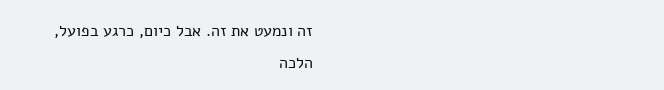זה ונמעט את זה. אבל כיום, כרגע בפועל, הלכה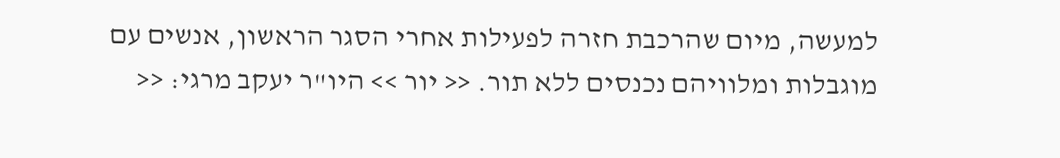למעשה, מיום שהרכבת חזרה לפעילות אחרי הסגר הראשון, אנשים עם מוגבלות ומלוויהם נכנסים ללא תור. << יור >> היו"ר יעקב מרגי: <<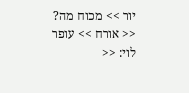יור >> מכוח מה? << אורח >> עופר לוי: <<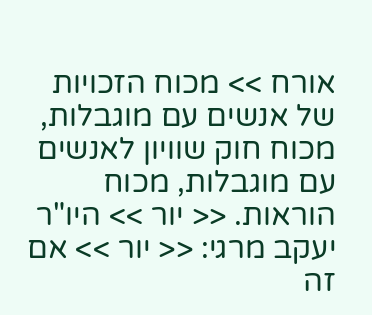אורח >> מכוח הזכויות של אנשים עם מוגבלות, מכוח חוק שוויון לאנשים עם מוגבלות, מכוח הוראות. << יור >> היו"ר יעקב מרגי: << יור >> אם זה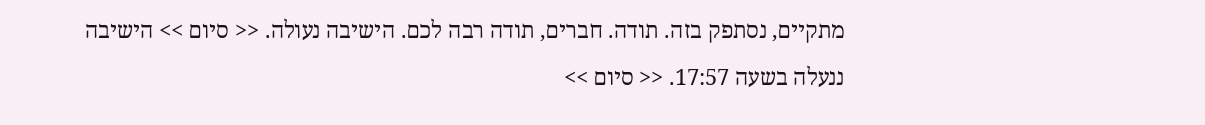מתקיים, נסתפק בזה. תודה. חברים, תודה רבה לכם. הישיבה נעולה. << סיום >> הישיבה ננעלה בשעה 17:57. << סיום >>